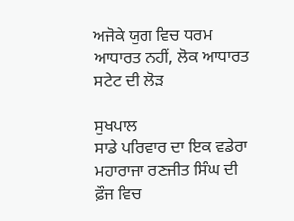ਅਜੋਕੇ ਯੁਗ ਵਿਚ ਧਰਮ ਆਧਾਰਤ ਨਹੀਂ, ਲੋਕ ਆਧਾਰਤ ਸਟੇਟ ਦੀ ਲੋੜ

ਸੁਖਪਾਲ
ਸਾਡੇ ਪਰਿਵਾਰ ਦਾ ਇਕ ਵਡੇਰਾ ਮਹਾਰਾਜਾ ਰਣਜੀਤ ਸਿੰਘ ਦੀ ਫ਼ੌਜ ਵਿਚ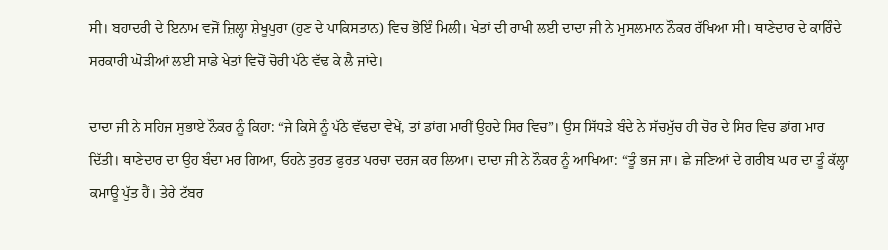ਸੀ। ਬਹਾਦਰੀ ਦੇ ਇਨਾਮ ਵਜੋਂ ਜ਼ਿਲ੍ਹਾ ਸ਼ੇਖੂਪੁਰਾ (ਹੁਣ ਦੇ ਪਾਕਿਸਤਾਨ) ਵਿਚ ਭੋਇੰ ਮਿਲੀ। ਖੇਤਾਂ ਦੀ ਰਾਖੀ ਲਈ ਦਾਦਾ ਜੀ ਨੇ ਮੁਸਲਮਾਨ ਨੌਕਰ ਰੱਖਿਆ ਸੀ। ਥਾਣੇਦਾਰ ਦੇ ਕਾਰਿੰਦੇ ਸਰਕਾਰੀ ਘੋੜੀਆਂ ਲਈ ਸਾਡੇ ਖੇਤਾਂ ਵਿਚੋਂ ਚੋਰੀ ਪੱਠੇ ਵੱਢ ਕੇ ਲੈ ਜਾਂਦੇ।

ਦਾਦਾ ਜੀ ਨੇ ਸਹਿਜ ਸੁਭਾਏ ਨੌਕਰ ਨੂੰ ਕਿਹਾ: “ਜੇ ਕਿਸੇ ਨੂੰ ਪੱਠੇ ਵੱਢਦਾ ਵੇਖੇਂ, ਤਾਂ ਡਾਂਗ ਮਾਰੀਂ ਉਹਦੇ ਸਿਰ ਵਿਚ”। ਉਸ ਸਿੱਧੜੇ ਬੰਦੇ ਨੇ ਸੱਚਮੁੱਚ ਹੀ ਚੋਰ ਦੇ ਸਿਰ ਵਿਚ ਡਾਂਗ ਮਾਰ ਦਿੱਤੀ। ਥਾਣੇਦਾਰ ਦਾ ਉਹ ਬੰਦਾ ਮਰ ਗਿਆ, ਓਹਨੇ ਤੁਰਤ ਫੁਰਤ ਪਰਚਾ ਦਰਜ ਕਰ ਲਿਆ। ਦਾਦਾ ਜੀ ਨੇ ਨੌਕਰ ਨੂੰ ਆਖਿਆ: “ਤੂੰ ਭਜ ਜਾ। ਛੇ ਜਣਿਆਂ ਦੇ ਗਰੀਬ ਘਰ ਦਾ ਤੂੰ ਕੱਲ੍ਹਾ ਕਮਾਊ ਪੁੱਤ ਹੈਂ। ਤੇਰੇ ਟੱਬਰ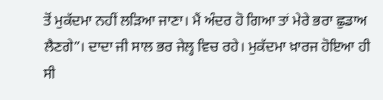ਤੋਂ ਮੁਕੱਦਮਾ ਨਹੀਂ ਲੜਿਆ ਜਾਣਾ। ਮੈਂ ਅੰਦਰ ਹੋ ਗਿਆ ਤਾਂ ਮੇਰੇ ਭਰਾ ਛੁਡਾਅ ਲੈਣਗੇ”। ਦਾਦਾ ਜੀ ਸਾਲ ਭਰ ਜੇਲ੍ਹ ਵਿਚ ਰਹੇ। ਮੁਕੱਦਮਾ ਖ਼ਾਰਜ ਹੋਇਆ ਹੀ ਸੀ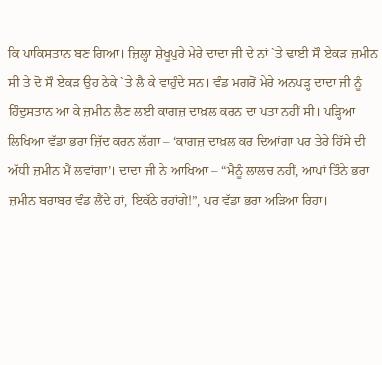ਕਿ ਪਾਕਿਸਤਾਨ ਬਣ ਗਿਆ। ਜ਼ਿਲ੍ਹਾ ਸ਼ੇਖੂਪੁਰੇ ਮੇਰੇ ਦਾਦਾ ਜੀ ਦੇ ਨਾਂ `ਤੇ ਢਾਈ ਸੌ ਏਕੜ ਜ਼ਮੀਨ ਸੀ ਤੇ ਦੋ ਸੌ ਏਕੜ ਉਹ ਠੇਕੇ `ਤੇ ਲੈ ਕੇ ਵਾਹੁੰਦੇ ਸਨ। ਵੰਡ ਮਗਰੋਂ ਮੇਰੇ ਅਨਪੜ੍ਹ ਦਾਦਾ ਜੀ ਨੂੰ ਹਿੰਦੁਸਤਾਨ ਆ ਕੇ ਜ਼ਮੀਨ ਲੈਣ ਲਈ ਕਾਗਜ਼ ਦਾਖ਼ਲ ਕਰਨ ਦਾ ਪਤਾ ਨਹੀਂ ਸੀ। ਪੜ੍ਹਿਆ ਲਿਖਿਆ ਵੱਡਾ ਭਰਾ ਜ਼ਿੱਦ ਕਰਨ ਲੱਗਾ – ‘ਕਾਗਜ਼ ਦਾਖ਼ਲ ਕਰ ਦਿਆਂਗਾ ਪਰ ਤੇਰੇ ਹਿੱਸੇ ਦੀ ਅੱਧੀ ਜ਼ਮੀਨ ਮੈਂ ਲਵਾਂਗਾ’। ਦਾਦਾ ਜੀ ਨੇ ਆਖਿਆ – “ਮੈਨੂੰ ਲਾਲਚ ਨਹੀਂ, ਆਪਾਂ ਤਿੰਨੇ ਭਰਾ ਜ਼ਮੀਨ ਬਰਾਬਰ ਵੰਡ ਲੈਂਦੇ ਹਾਂ, ਇਕੱਠੇ ਰਹਾਂਗੇ!”, ਪਰ ਵੱਡਾ ਭਰਾ ਅੜਿਆ ਰਿਹਾ।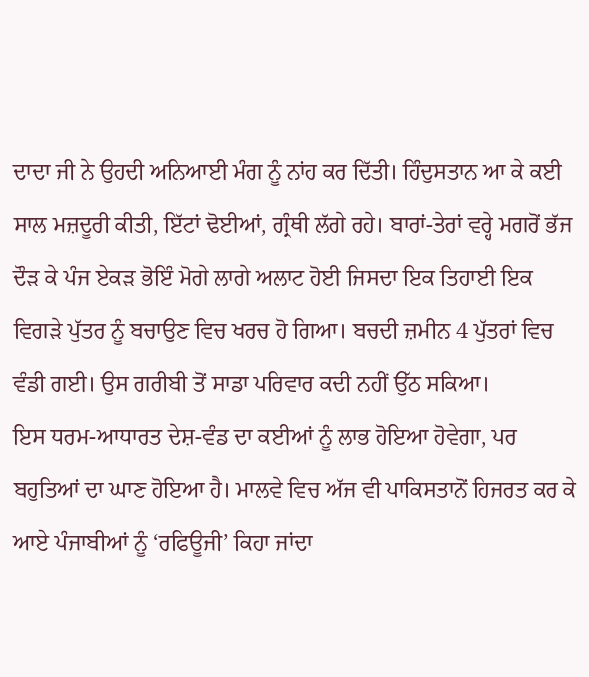ਦਾਦਾ ਜੀ ਨੇ ਉਹਦੀ ਅਨਿਆਈ ਮੰਗ ਨੂੰ ਨਾਂਹ ਕਰ ਦਿੱਤੀ। ਹਿੰਦੁਸਤਾਨ ਆ ਕੇ ਕਈ ਸਾਲ ਮਜ਼ਦੂਰੀ ਕੀਤੀ, ਇੱਟਾਂ ਢੋਈਆਂ, ਗ੍ਰੰਥੀ ਲੱਗੇ ਰਹੇ। ਬਾਰਾਂ-ਤੇਰਾਂ ਵਰ੍ਹੇ ਮਗਰੋਂ ਭੱਜ ਦੌੜ ਕੇ ਪੰਜ ਏਕੜ ਭੋਇੰ ਮੋਗੇ ਲਾਗੇ ਅਲਾਟ ਹੋਈ ਜਿਸਦਾ ਇਕ ਤਿਹਾਈ ਇਕ ਵਿਗੜੇ ਪੁੱਤਰ ਨੂੰ ਬਚਾਉਣ ਵਿਚ ਖਰਚ ਹੋ ਗਿਆ। ਬਚਦੀ ਜ਼ਮੀਨ 4 ਪੁੱਤਰਾਂ ਵਿਚ ਵੰਡੀ ਗਈ। ਉਸ ਗਰੀਬੀ ਤੋਂ ਸਾਡਾ ਪਰਿਵਾਰ ਕਦੀ ਨਹੀਂ ਉੱਠ ਸਕਿਆ।
ਇਸ ਧਰਮ-ਆਧਾਰਤ ਦੇਸ਼-ਵੰਡ ਦਾ ਕਈਆਂ ਨੂੰ ਲਾਭ ਹੋਇਆ ਹੋਵੇਗਾ, ਪਰ ਬਹੁਤਿਆਂ ਦਾ ਘਾਣ ਹੋਇਆ ਹੈ। ਮਾਲਵੇ ਵਿਚ ਅੱਜ ਵੀ ਪਾਕਿਸਤਾਨੋਂ ਹਿਜਰਤ ਕਰ ਕੇ ਆਏ ਪੰਜਾਬੀਆਂ ਨੂੰ ‘ਰਫਿਊਜੀ’ ਕਿਹਾ ਜਾਂਦਾ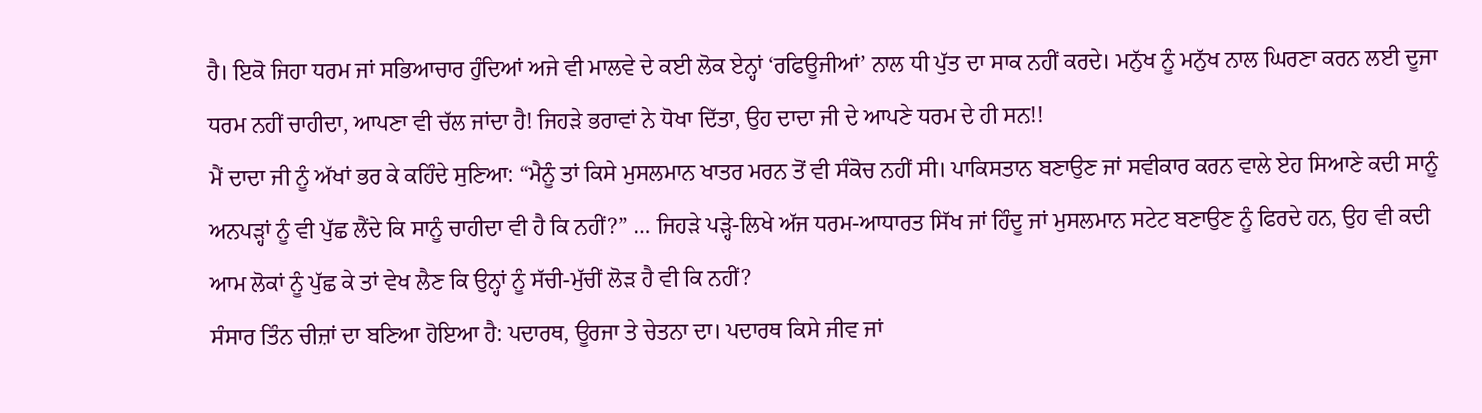ਹੈ। ਇਕੋ ਜਿਹਾ ਧਰਮ ਜਾਂ ਸਭਿਆਚਾਰ ਹੁੰਦਿਆਂ ਅਜੇ ਵੀ ਮਾਲਵੇ ਦੇ ਕਈ ਲੋਕ ਏਨ੍ਹਾਂ ‘ਰਫਿਊਜੀਆਂ’ ਨਾਲ ਧੀ ਪੁੱਤ ਦਾ ਸਾਕ ਨਹੀਂ ਕਰਦੇ। ਮਨੁੱਖ ਨੂੰ ਮਨੁੱਖ ਨਾਲ ਘਿਰਣਾ ਕਰਨ ਲਈ ਦੂਜਾ ਧਰਮ ਨਹੀਂ ਚਾਹੀਦਾ, ਆਪਣਾ ਵੀ ਚੱਲ ਜਾਂਦਾ ਹੈ! ਜਿਹੜੇ ਭਰਾਵਾਂ ਨੇ ਧੋਖਾ ਦਿੱਤਾ, ਉਹ ਦਾਦਾ ਜੀ ਦੇ ਆਪਣੇ ਧਰਮ ਦੇ ਹੀ ਸਨ!!
ਮੈਂ ਦਾਦਾ ਜੀ ਨੂੰ ਅੱਖਾਂ ਭਰ ਕੇ ਕਹਿੰਦੇ ਸੁਣਿਆ: “ਮੈਨੂੰ ਤਾਂ ਕਿਸੇ ਮੁਸਲਮਾਨ ਖਾਤਰ ਮਰਨ ਤੋਂ ਵੀ ਸੰਕੋਚ ਨਹੀਂ ਸੀ। ਪਾਕਿਸਤਾਨ ਬਣਾਉਣ ਜਾਂ ਸਵੀਕਾਰ ਕਰਨ ਵਾਲੇ ਏਹ ਸਿਆਣੇ ਕਦੀ ਸਾਨੂੰ ਅਨਪੜ੍ਹਾਂ ਨੂੰ ਵੀ ਪੁੱਛ ਲੈਂਦੇ ਕਿ ਸਾਨੂੰ ਚਾਹੀਦਾ ਵੀ ਹੈ ਕਿ ਨਹੀਂ?” … ਜਿਹੜੇ ਪੜ੍ਹੇ-ਲਿਖੇ ਅੱਜ ਧਰਮ-ਆਧਾਰਤ ਸਿੱਖ ਜਾਂ ਹਿੰਦੂ ਜਾਂ ਮੁਸਲਮਾਨ ਸਟੇਟ ਬਣਾਉਣ ਨੂੰ ਫਿਰਦੇ ਹਨ, ਉਹ ਵੀ ਕਦੀ ਆਮ ਲੋਕਾਂ ਨੂੰ ਪੁੱਛ ਕੇ ਤਾਂ ਵੇਖ ਲੈਣ ਕਿ ਉਨ੍ਹਾਂ ਨੂੰ ਸੱਚੀ-ਮੁੱਚੀਂ ਲੋੜ ਹੈ ਵੀ ਕਿ ਨਹੀਂ?
ਸੰਸਾਰ ਤਿੰਨ ਚੀਜ਼ਾਂ ਦਾ ਬਣਿਆ ਹੋਇਆ ਹੈ: ਪਦਾਰਥ, ਊਰਜਾ ਤੇ ਚੇਤਨਾ ਦਾ। ਪਦਾਰਥ ਕਿਸੇ ਜੀਵ ਜਾਂ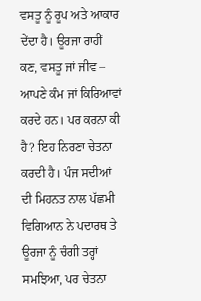ਵਸਤੂ ਨੂੰ ਰੂਪ ਅਤੇ ਆਕਾਰ ਦੇਂਦਾ ਹੈ। ਊਰਜਾ ਰਾਹੀਂ ਕਣ, ਵਸਤੂ ਜਾਂ ਜੀਵ – ਆਪਣੇ ਕੰਮ ਜਾਂ ਕਿਰਿਆਵਾਂ ਕਰਦੇ ਹਨ। ਪਰ ਕਰਨਾ ਕੀ ਹੈ? ਇਹ ਨਿਰਣਾ ਚੇਤਨਾ ਕਰਦੀ ਹੈ। ਪੰਜ ਸਦੀਆਂ ਦੀ ਮਿਹਨਤ ਨਾਲ ਪੱਛਮੀ ਵਿਗਿਆਨ ਨੇ ਪਦਾਰਥ ਤੇ ਊਰਜਾ ਨੂੰ ਚੰਗੀ ਤਰ੍ਹਾਂ ਸਮਝਿਆ, ਪਰ ਚੇਤਨਾ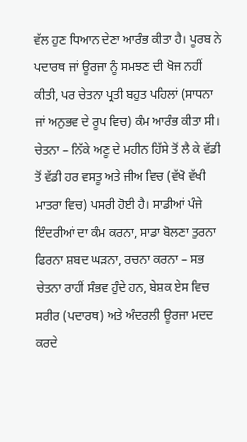ਵੱਲ ਹੁਣ ਧਿਆਨ ਦੇਣਾ ਆਰੰਭ ਕੀਤਾ ਹੈ। ਪੂਰਬ ਨੇ ਪਦਾਰਥ ਜਾਂ ਊਰਜਾ ਨੂੰ ਸਮਝਣ ਦੀ ਖੋਜ ਨਹੀਂ ਕੀਤੀ, ਪਰ ਚੇਤਨਾ ਪ੍ਰਤੀ ਬਹੁਤ ਪਹਿਲਾਂ (ਸਾਧਨਾ ਜਾਂ ਅਨੁਭਵ ਦੇ ਰੂਪ ਵਿਚ) ਕੰਮ ਆਰੰਭ ਕੀਤਾ ਸੀ।
ਚੇਤਨਾ – ਨਿੱਕੇ ਅਣੂ ਦੇ ਮਹੀਨ ਹਿੱਸੇ ਤੋਂ ਲੈ ਕੇ ਵੱਡੀ ਤੋਂ ਵੱਡੀ ਹਰ ਵਸਤੂ ਅਤੇ ਜੀਅ ਵਿਚ (ਵੱਖੋ ਵੱਖੀ ਮਾਤਰਾ ਵਿਚ) ਪਸਰੀ ਹੋਈ ਹੈ। ਸਾਡੀਆਂ ਪੰਜੇ ਇੰਦਰੀਆਂ ਦਾ ਕੰਮ ਕਰਨਾ, ਸਾਡਾ ਬੋਲਣਾ ਤੁਰਨਾ ਫਿਰਨਾ ਸ਼ਬਦ ਘੜਨਾ, ਰਚਨਾ ਕਰਨਾ – ਸਭ ਚੇਤਨਾ ਰਾਹੀਂ ਸੰਭਵ ਹੁੰਦੇ ਹਨ, ਬੇਸ਼ਕ ਏਸ ਵਿਚ ਸਰੀਰ (ਪਦਾਰਥ) ਅਤੇ ਅੰਦਰਲੀ ਊਰਜਾ ਮਦਦ ਕਰਦੇ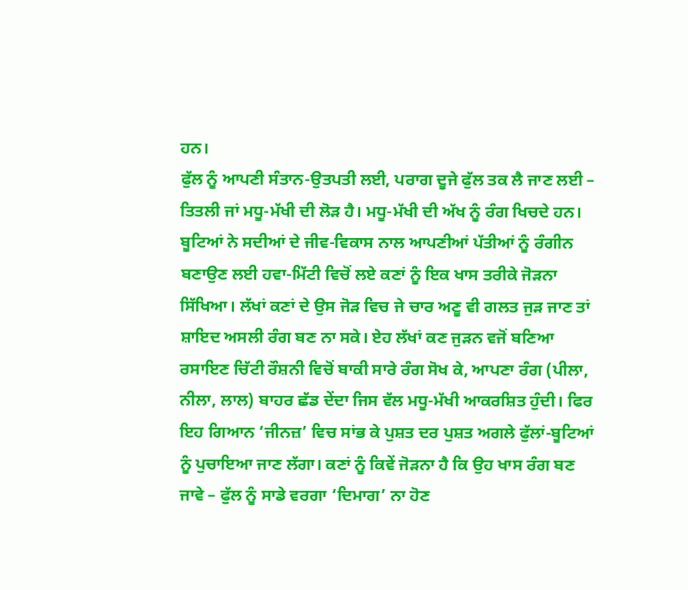ਹਨ।
ਫੁੱਲ ਨੂੰ ਆਪਣੀ ਸੰਤਾਨ-ਉਤਪਤੀ ਲਈ, ਪਰਾਗ ਦੂਜੇ ਫੁੱਲ ਤਕ ਲੈ ਜਾਣ ਲਈ – ਤਿਤਲੀ ਜਾਂ ਮਧੂ-ਮੱਖੀ ਦੀ ਲੋੜ ਹੈ। ਮਧੂ-ਮੱਖੀ ਦੀ ਅੱਖ ਨੂੰ ਰੰਗ ਖਿਚਦੇ ਹਨ। ਬੂਟਿਆਂ ਨੇ ਸਦੀਆਂ ਦੇ ਜੀਵ-ਵਿਕਾਸ ਨਾਲ ਆਪਣੀਆਂ ਪੱਤੀਆਂ ਨੂੰ ਰੰਗੀਨ ਬਣਾਉਣ ਲਈ ਹਵਾ-ਮਿੱਟੀ ਵਿਚੋਂ ਲਏ ਕਣਾਂ ਨੂੰ ਇਕ ਖਾਸ ਤਰੀਕੇ ਜੋੜਨਾ ਸਿੱਖਿਆ। ਲੱਖਾਂ ਕਣਾਂ ਦੇ ਉਸ ਜੋੜ ਵਿਚ ਜੇ ਚਾਰ ਅਣੂ ਵੀ ਗਲਤ ਜੁੜ ਜਾਣ ਤਾਂ ਸ਼ਾਇਦ ਅਸਲੀ ਰੰਗ ਬਣ ਨਾ ਸਕੇ। ਏਹ ਲੱਖਾਂ ਕਣ ਜੁੜਨ ਵਜੋਂ ਬਣਿਆ ਰਸਾਇਣ ਚਿੱਟੀ ਰੌਸ਼ਨੀ ਵਿਚੋਂ ਬਾਕੀ ਸਾਰੇ ਰੰਗ ਸੋਖ ਕੇ, ਆਪਣਾ ਰੰਗ (ਪੀਲਾ, ਨੀਲਾ, ਲਾਲ) ਬਾਹਰ ਛੱਡ ਦੇਂਦਾ ਜਿਸ ਵੱਲ ਮਧੂ-ਮੱਖੀ ਆਕਰਸ਼ਿਤ ਹੁੰਦੀ। ਫਿਰ ਇਹ ਗਿਆਨ ‘ਜੀਨਜ਼’ ਵਿਚ ਸਾਂਭ ਕੇ ਪੁਸ਼ਤ ਦਰ ਪੁਸ਼ਤ ਅਗਲੇ ਫੁੱਲਾਂ-ਬੂਟਿਆਂ ਨੂੰ ਪੁਚਾਇਆ ਜਾਣ ਲੱਗਾ। ਕਣਾਂ ਨੂੰ ਕਿਵੇਂ ਜੋੜਨਾ ਹੈ ਕਿ ਉਹ ਖਾਸ ਰੰਗ ਬਣ ਜਾਵੇ – ਫੁੱਲ ਨੂੰ ਸਾਡੇ ਵਰਗਾ ‘ਦਿਮਾਗ’ ਨਾ ਹੋਣ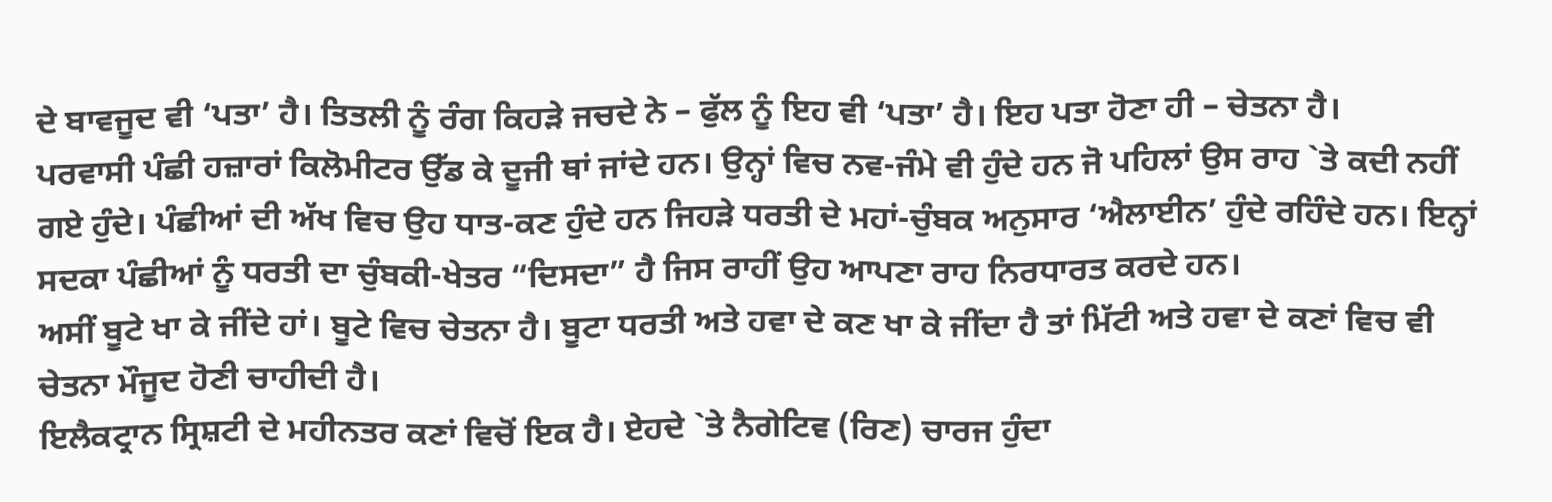ਦੇ ਬਾਵਜੂਦ ਵੀ ‘ਪਤਾ’ ਹੈ। ਤਿਤਲੀ ਨੂੰ ਰੰਗ ਕਿਹੜੇ ਜਚਦੇ ਨੇ – ਫੁੱਲ ਨੂੰ ਇਹ ਵੀ ‘ਪਤਾ’ ਹੈ। ਇਹ ਪਤਾ ਹੋਣਾ ਹੀ – ਚੇਤਨਾ ਹੈ।
ਪਰਵਾਸੀ ਪੰਛੀ ਹਜ਼ਾਰਾਂ ਕਿਲੋਮੀਟਰ ਉੱਡ ਕੇ ਦੂਜੀ ਥਾਂ ਜਾਂਦੇ ਹਨ। ਉਨ੍ਹਾਂ ਵਿਚ ਨਵ-ਜੰਮੇ ਵੀ ਹੁੰਦੇ ਹਨ ਜੋ ਪਹਿਲਾਂ ਉਸ ਰਾਹ `ਤੇ ਕਦੀ ਨਹੀਂ ਗਏ ਹੁੰਦੇ। ਪੰਛੀਆਂ ਦੀ ਅੱਖ ਵਿਚ ਉਹ ਧਾਤ-ਕਣ ਹੁੰਦੇ ਹਨ ਜਿਹੜੇ ਧਰਤੀ ਦੇ ਮਹਾਂ-ਚੁੰਬਕ ਅਨੁਸਾਰ ‘ਐਲਾਈਨ’ ਹੁੰਦੇ ਰਹਿੰਦੇ ਹਨ। ਇਨ੍ਹਾਂ ਸਦਕਾ ਪੰਛੀਆਂ ਨੂੰ ਧਰਤੀ ਦਾ ਚੁੰਬਕੀ-ਖੇਤਰ “ਦਿਸਦਾ” ਹੈ ਜਿਸ ਰਾਹੀਂ ਉਹ ਆਪਣਾ ਰਾਹ ਨਿਰਧਾਰਤ ਕਰਦੇ ਹਨ।
ਅਸੀਂ ਬੂਟੇ ਖਾ ਕੇ ਜੀਂਦੇ ਹਾਂ। ਬੂਟੇ ਵਿਚ ਚੇਤਨਾ ਹੈ। ਬੂਟਾ ਧਰਤੀ ਅਤੇ ਹਵਾ ਦੇ ਕਣ ਖਾ ਕੇ ਜੀਂਦਾ ਹੈ ਤਾਂ ਮਿੱਟੀ ਅਤੇ ਹਵਾ ਦੇ ਕਣਾਂ ਵਿਚ ਵੀ ਚੇਤਨਾ ਮੌਜੂਦ ਹੋਣੀ ਚਾਹੀਦੀ ਹੈ।
ਇਲੈਕਟ੍ਰਾਨ ਸ੍ਰਿਸ਼ਟੀ ਦੇ ਮਹੀਨਤਰ ਕਣਾਂ ਵਿਚੋਂ ਇਕ ਹੈ। ਏਹਦੇ `ਤੇ ਨੈਗੇਟਿਵ (ਰਿਣ) ਚਾਰਜ ਹੁੰਦਾ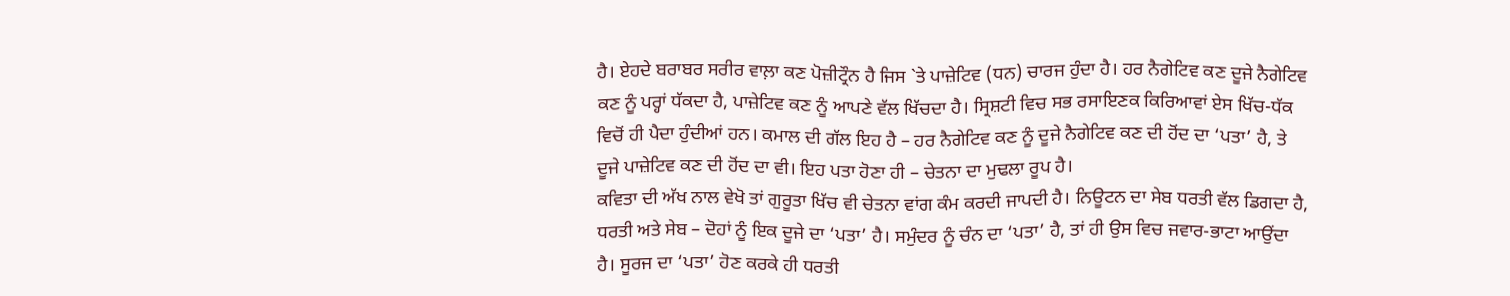ਹੈ। ਏਹਦੇ ਬਰਾਬਰ ਸਰੀਰ ਵਾਲ਼ਾ ਕਣ ਪੋਜ਼ੀਟ੍ਰੌਨ ਹੈ ਜਿਸ `ਤੇ ਪਾਜ਼ੇਟਿਵ (ਧਨ) ਚਾਰਜ ਹੁੰਦਾ ਹੈ। ਹਰ ਨੈਗੇਟਿਵ ਕਣ ਦੂਜੇ ਨੈਗੇਟਿਵ ਕਣ ਨੂੰ ਪਰ੍ਹਾਂ ਧੱਕਦਾ ਹੈ, ਪਾਜ਼ੇਟਿਵ ਕਣ ਨੂੰ ਆਪਣੇ ਵੱਲ ਖਿੱਚਦਾ ਹੈ। ਸ੍ਰਿਸ਼ਟੀ ਵਿਚ ਸਭ ਰਸਾਇਣਕ ਕਿਰਿਆਵਾਂ ਏਸ ਖਿੱਚ-ਧੱਕ ਵਿਚੋਂ ਹੀ ਪੈਦਾ ਹੁੰਦੀਆਂ ਹਨ। ਕਮਾਲ ਦੀ ਗੱਲ ਇਹ ਹੈ – ਹਰ ਨੈਗੇਟਿਵ ਕਣ ਨੂੰ ਦੂਜੇ ਨੈਗੇਟਿਵ ਕਣ ਦੀ ਹੋਂਦ ਦਾ ‘ਪਤਾ’ ਹੈ, ਤੇ ਦੂਜੇ ਪਾਜ਼ੇਟਿਵ ਕਣ ਦੀ ਹੋਂਦ ਦਾ ਵੀ। ਇਹ ਪਤਾ ਹੋਣਾ ਹੀ – ਚੇਤਨਾ ਦਾ ਮੁਢਲਾ ਰੂਪ ਹੈ।
ਕਵਿਤਾ ਦੀ ਅੱਖ ਨਾਲ ਵੇਖੋ ਤਾਂ ਗੁਰੂਤਾ ਖਿੱਚ ਵੀ ਚੇਤਨਾ ਵਾਂਗ ਕੰਮ ਕਰਦੀ ਜਾਪਦੀ ਹੈ। ਨਿਊਟਨ ਦਾ ਸੇਬ ਧਰਤੀ ਵੱਲ ਡਿਗਦਾ ਹੈ, ਧਰਤੀ ਅਤੇ ਸੇਬ – ਦੋਹਾਂ ਨੂੰ ਇਕ ਦੂਜੇ ਦਾ ‘ਪਤਾ’ ਹੈ। ਸਮੁੰਦਰ ਨੂੰ ਚੰਨ ਦਾ ‘ਪਤਾ’ ਹੈ, ਤਾਂ ਹੀ ਉਸ ਵਿਚ ਜਵਾਰ-ਭਾਟਾ ਆਉਂਦਾ ਹੈ। ਸੂਰਜ ਦਾ ‘ਪਤਾ’ ਹੋਣ ਕਰਕੇ ਹੀ ਧਰਤੀ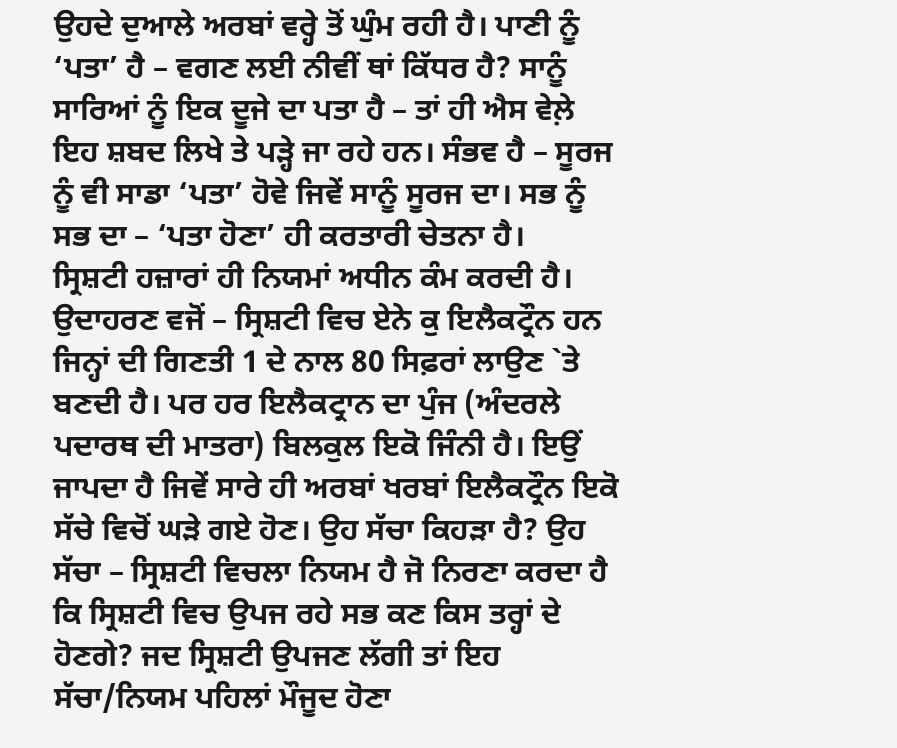ਉਹਦੇ ਦੁਆਲੇ ਅਰਬਾਂ ਵਰ੍ਹੇ ਤੋਂ ਘੁੰਮ ਰਹੀ ਹੈ। ਪਾਣੀ ਨੂੰ ‘ਪਤਾ’ ਹੈ – ਵਗਣ ਲਈ ਨੀਵੀਂ ਥਾਂ ਕਿੱਧਰ ਹੈ? ਸਾਨੂੰ ਸਾਰਿਆਂ ਨੂੰ ਇਕ ਦੂਜੇ ਦਾ ਪਤਾ ਹੈ – ਤਾਂ ਹੀ ਐਸ ਵੇਲ਼ੇ ਇਹ ਸ਼ਬਦ ਲਿਖੇ ਤੇ ਪੜ੍ਹੇ ਜਾ ਰਹੇ ਹਨ। ਸੰਭਵ ਹੈ – ਸੂਰਜ ਨੂੰ ਵੀ ਸਾਡਾ ‘ਪਤਾ’ ਹੋਵੇ ਜਿਵੇਂ ਸਾਨੂੰ ਸੂਰਜ ਦਾ। ਸਭ ਨੂੰ ਸਭ ਦਾ – ‘ਪਤਾ ਹੋਣਾ’ ਹੀ ਕਰਤਾਰੀ ਚੇਤਨਾ ਹੈ।
ਸ੍ਰਿਸ਼ਟੀ ਹਜ਼ਾਰਾਂ ਹੀ ਨਿਯਮਾਂ ਅਧੀਨ ਕੰਮ ਕਰਦੀ ਹੈ। ਉਦਾਹਰਣ ਵਜੋਂ – ਸ੍ਰਿਸ਼ਟੀ ਵਿਚ ਏਨੇ ਕੁ ਇਲੈਕਟ੍ਰੌਨ ਹਨ ਜਿਨ੍ਹਾਂ ਦੀ ਗਿਣਤੀ 1 ਦੇ ਨਾਲ 80 ਸਿਫ਼ਰਾਂ ਲਾਉਣ `ਤੇ ਬਣਦੀ ਹੈ। ਪਰ ਹਰ ਇਲੈਕਟ੍ਰਾਨ ਦਾ ਪੁੰਜ (ਅੰਦਰਲੇ ਪਦਾਰਥ ਦੀ ਮਾਤਰਾ) ਬਿਲਕੁਲ ਇਕੋ ਜਿੰਨੀ ਹੈ। ਇਉਂ ਜਾਪਦਾ ਹੈ ਜਿਵੇਂ ਸਾਰੇ ਹੀ ਅਰਬਾਂ ਖਰਬਾਂ ਇਲੈਕਟ੍ਰੌਨ ਇਕੋ ਸੱਚੇ ਵਿਚੋਂ ਘੜੇ ਗਏ ਹੋਣ। ਉਹ ਸੱਚਾ ਕਿਹੜਾ ਹੈ? ਉਹ ਸੱਚਾ – ਸ੍ਰਿਸ਼ਟੀ ਵਿਚਲਾ ਨਿਯਮ ਹੈ ਜੋ ਨਿਰਣਾ ਕਰਦਾ ਹੈ ਕਿ ਸ੍ਰਿਸ਼ਟੀ ਵਿਚ ਉਪਜ ਰਹੇ ਸਭ ਕਣ ਕਿਸ ਤਰ੍ਹਾਂ ਦੇ ਹੋਣਗੇ? ਜਦ ਸ੍ਰਿਸ਼ਟੀ ਉਪਜਣ ਲੱਗੀ ਤਾਂ ਇਹ ਸੱਚਾ/ਨਿਯਮ ਪਹਿਲਾਂ ਮੌਜੂਦ ਹੋਣਾ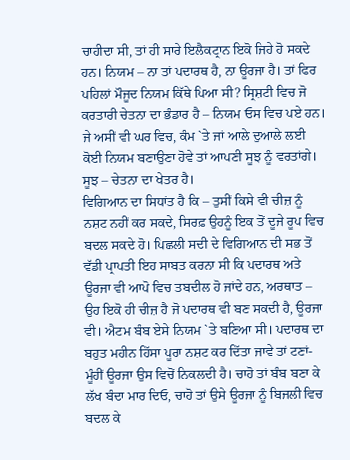ਚਾਹੀਦਾ ਸੀ, ਤਾਂ ਹੀ ਸਾਰੇ ਇਲੈਕਟ੍ਰਾਨ ਇਕੋ ਜਿਹੇ ਹੋ ਸਕਦੇ ਹਨ। ਨਿਯਮ – ਨਾ ਤਾਂ ਪਦਾਰਥ ਹੈ, ਨਾ ਊਰਜਾ ਹੈ। ਤਾਂ ਫਿਰ ਪਹਿਲਾਂ ਮੌਜੂਦ ਨਿਯਮ ਕਿੱਥੇ ਪਿਆ ਸੀ? ਸ੍ਰਿਸ਼ਟੀ ਵਿਚ ਜੋ ਕਰਤਾਰੀ ਚੇਤਨਾ ਦਾ ਭੰਡਾਰ ਹੈ – ਨਿਯਮ ਓਸ ਵਿਚ ਪਏ ਹਨ। ਜੇ ਅਸੀਂ ਵੀ ਘਰ ਵਿਚ, ਕੰਮ `ਤੇ ਜਾਂ ਆਲੇ ਦੁਆਲੇ ਲਈ ਕੋਈ ਨਿਯਮ ਬਣਾਉਣਾ ਹੋਵੇ ਤਾਂ ਆਪਣੀ ਸੂਝ ਨੂੰ ਵਰਤਾਂਗੇ। ਸੂਝ – ਚੇਤਨਾ ਦਾ ਖੇਤਰ ਹੈ।
ਵਿਗਿਆਨ ਦਾ ਸਿਧਾਂਤ ਹੈ ਕਿ – ਤੁਸੀਂ ਕਿਸੇ ਵੀ ਚੀਜ਼ ਨੂੰ ਨਸ਼ਟ ਨਹੀਂ ਕਰ ਸਕਦੇ, ਸਿਰਫ਼ ਉਹਨੂੰ ਇਕ ਤੋਂ ਦੂਜੇ ਰੂਪ ਵਿਚ ਬਦਲ ਸਕਦੇ ਹੋ। ਪਿਛਲੀ ਸਦੀ ਦੇ ਵਿਗਿਆਨ ਦੀ ਸਭ ਤੋਂ ਵੱਡੀ ਪ੍ਰਾਪਤੀ ਇਹ ਸਾਬਤ ਕਰਨਾ ਸੀ ਕਿ ਪਦਾਰਥ ਅਤੇ ਊਰਜਾ ਵੀ ਆਪੋ ਵਿਚ ਤਬਦੀਲ ਹੋ ਜਾਂਦੇ ਹਨ, ਅਰਥਾਤ – ਉਹ ਇਕੋ ਹੀ ਚੀਜ਼ ਹੈ ਜੋ ਪਦਾਰਥ ਵੀ ਬਣ ਸਕਦੀ ਹੈ, ਊਰਜਾ ਵੀ। ਐਟਮ ਬੰਬ ਏਸੇ ਨਿਯਮ `ਤੇ ਬਣਿਆ ਸੀ। ਪਦਾਰਥ ਦਾ ਬਹੁਤ ਮਹੀਨ ਹਿੱਸਾ ਪੂਰਾ ਨਸ਼ਟ ਕਰ ਦਿੱਤਾ ਜਾਵੇ ਤਾਂ ਟਣਾਂ-ਮੂੰਹੀਂ ਊਰਜਾ ਉਸ ਵਿਚੋਂ ਨਿਕਲਦੀ ਹੈ। ਚਾਹੋ ਤਾਂ ਬੰਬ ਬਣਾ ਕੇ ਲੱਖ ਬੰਦਾ ਮਾਰ ਦਿਓ, ਚਾਹੋ ਤਾਂ ਉਸੇ ਊਰਜਾ ਨੂੰ ਬਿਜਲੀ ਵਿਚ ਬਦਲ ਕੇ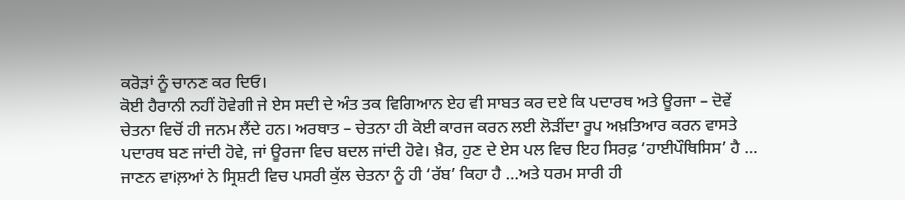ਕਰੋੜਾਂ ਨੂੰ ਚਾਨਣ ਕਰ ਦਿਓ।
ਕੋਈ ਹੈਰਾਨੀ ਨਹੀਂ ਹੋਵੇਗੀ ਜੇ ਏਸ ਸਦੀ ਦੇ ਅੰਤ ਤਕ ਵਿਗਿਆਨ ਏਹ ਵੀ ਸਾਬਤ ਕਰ ਦਏ ਕਿ ਪਦਾਰਥ ਅਤੇ ਊਰਜਾ – ਦੋਵੇਂ ਚੇਤਨਾ ਵਿਚੋਂ ਹੀ ਜਨਮ ਲੈਂਦੇ ਹਨ। ਅਰਥਾਤ – ਚੇਤਨਾ ਹੀ ਕੋਈ ਕਾਰਜ ਕਰਨ ਲਈ ਲੋੜੀਂਦਾ ਰੂਪ ਅਖ਼ਤਿਆਰ ਕਰਨ ਵਾਸਤੇ ਪਦਾਰਥ ਬਣ ਜਾਂਦੀ ਹੋਵੇ, ਜਾਂ ਊਰਜਾ ਵਿਚ ਬਦਲ ਜਾਂਦੀ ਹੋਵੇ। ਖ਼ੈਰ, ਹੁਣ ਦੇ ਏਸ ਪਲ ਵਿਚ ਇਹ ਸਿਰਫ਼ ‘ਹਾਈਪੌਥਿਸਿਸ’ ਹੈ …
ਜਾਣਨ ਵਾiਲ਼ਆਂ ਨੇ ਸ੍ਰਿਸ਼ਟੀ ਵਿਚ ਪਸਰੀ ਕੁੱਲ ਚੇਤਨਾ ਨੂੰ ਹੀ ‘ਰੱਬ’ ਕਿਹਾ ਹੈ …ਅਤੇ ਧਰਮ ਸਾਰੀ ਹੀ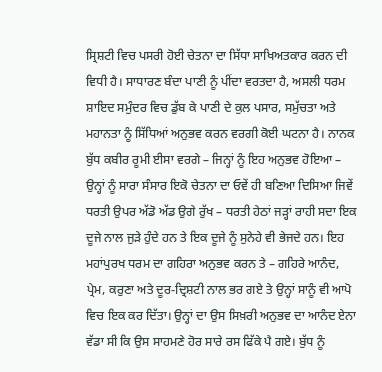ਸ੍ਰਿਸ਼ਟੀ ਵਿਚ ਪਸਰੀ ਹੋਈ ਚੇਤਨਾ ਦਾ ਸਿੱਧਾ ਸਾਖਿਅਤਕਾਰ ਕਰਨ ਦੀ ਵਿਧੀ ਹੈ। ਸਾਧਾਰਣ ਬੰਦਾ ਪਾਣੀ ਨੂੰ ਪੀਂਦਾ ਵਰਤਦਾ ਹੈ, ਅਸਲੀ ਧਰਮ ਸ਼ਾਇਦ ਸਮੁੰਦਰ ਵਿਚ ਡੁੱਬ ਕੇ ਪਾਣੀ ਦੇ ਕੁਲ ਪਸਾਰ, ਸਮੁੱਚਤਾ ਅਤੇ ਮਹਾਨਤਾ ਨੂੰ ਸਿੱਧਿਆਂ ਅਨੁਭਵ ਕਰਨ ਵਰਗੀ ਕੋਈ ਘਟਨਾ ਹੈ। ਨਾਨਕ ਬੁੱਧ ਕਬੀਰ ਰੂਮੀ ਈਸਾ ਵਰਗੇ – ਜਿਨ੍ਹਾਂ ਨੂੰ ਇਹ ਅਨੁਭਵ ਹੋਇਆ – ਉਨ੍ਹਾਂ ਨੂੰ ਸਾਰਾ ਸੰਸਾਰ ਇਕੋ ਚੇਤਨਾ ਦਾ ਓਵੇਂ ਹੀ ਬਣਿਆ ਦਿਸਿਆ ਜਿਵੇਂ ਧਰਤੀ ਉਪਰ ਅੱਡੋ ਅੱਡ ਉਗੇ ਰੁੱਖ – ਧਰਤੀ ਹੇਠਾਂ ਜੜ੍ਹਾਂ ਰਾਹੀ ਸਦਾ ਇਕ ਦੂਜੇ ਨਾਲ ਜੁੜੇ ਹੁੰਦੇ ਹਨ ਤੇ ਇਕ ਦੂਜੇ ਨੂੰ ਸੁਨੇਹੇ ਵੀ ਭੇਜਦੇ ਹਨ। ਇਹ ਮਹਾਂਪੁਰਖ ਧਰਮ ਦਾ ਗਹਿਰਾ ਅਨੁਭਵ ਕਰਨ ਤੇ – ਗਹਿਰੇ ਆਨੰਦ, ਪ੍ਰੇਮ, ਕਰੁਣਾ ਅਤੇ ਦੂਰ-ਦ੍ਰਿਸ਼ਟੀ ਨਾਲ ਭਰ ਗਏ ਤੇ ਉਨ੍ਹਾਂ ਸਾਨੂੰ ਵੀ ਆਪੋ ਵਿਚ ਇਕ ਕਰ ਦਿੱਤਾ। ਉਨ੍ਹਾਂ ਦਾ ਉਸ ਸਿਖ਼ਰੀ ਅਨੁਭਵ ਦਾ ਆਨੰਦ ਏਨਾ ਵੱਡਾ ਸੀ ਕਿ ਉਸ ਸਾਹਮਣੇ ਹੋਰ ਸਾਰੇ ਰਸ ਫਿੱਕੇ ਪੈ ਗਏ। ਬੁੱਧ ਨੂੰ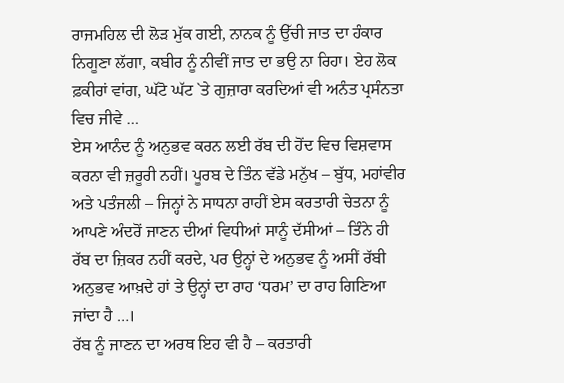ਰਾਜਮਹਿਲ ਦੀ ਲੋੜ ਮੁੱਕ ਗਈ, ਨਾਨਕ ਨੂੰ ਉੱਚੀ ਜਾਤ ਦਾ ਹੰਕਾਰ ਨਿਗੂਣਾ ਲੱਗਾ, ਕਬੀਰ ਨੂੰ ਨੀਵੀਂ ਜਾਤ ਦਾ ਭਉ ਨਾ ਰਿਹਾ। ਏਹ ਲੋਕ ਫ਼ਕੀਰਾਂ ਵਾਂਗ, ਘੱਟੋ ਘੱਟ `ਤੇ ਗੁਜ਼ਾਰਾ ਕਰਦਿਆਂ ਵੀ ਅਨੰਤ ਪ੍ਰਸੰਨਤਾ ਵਿਚ ਜੀਵੇ …
ਏਸ ਆਨੰਦ ਨੂੰ ਅਨੁਭਵ ਕਰਨ ਲਈ ਰੱਬ ਦੀ ਹੋਂਦ ਵਿਚ ਵਿਸ਼ਵਾਸ ਕਰਨਾ ਵੀ ਜ਼ਰੂਰੀ ਨਹੀਂ। ਪੂਰਬ ਦੇ ਤਿੰਨ ਵੱਡੇ ਮਨੁੱਖ – ਬੁੱਧ, ਮਹਾਂਵੀਰ ਅਤੇ ਪਤੰਜਲੀ – ਜਿਨ੍ਹਾਂ ਨੇ ਸਾਧਨਾ ਰਾਹੀਂ ਏਸ ਕਰਤਾਰੀ ਚੇਤਨਾ ਨੂੰ ਆਪਣੇ ਅੰਦਰੋਂ ਜਾਣਨ ਦੀਆਂ ਵਿਧੀਆਂ ਸਾਨੂੰ ਦੱਸੀਆਂ – ਤਿੰਨੇ ਹੀ ਰੱਬ ਦਾ ਜ਼ਿਕਰ ਨਹੀਂ ਕਰਦੇ, ਪਰ ਉਨ੍ਹਾਂ ਦੇ ਅਨੁਭਵ ਨੂੰ ਅਸੀਂ ਰੱਬੀ ਅਨੁਭਵ ਆਖ਼ਦੇ ਹਾਂ ਤੇ ਉਨ੍ਹਾਂ ਦਾ ਰਾਹ ‘ਧਰਮ’ ਦਾ ਰਾਹ ਗਿਣਿਆ ਜਾਂਦਾ ਹੈ …।
ਰੱਬ ਨੂੰ ਜਾਣਨ ਦਾ ਅਰਥ ਇਹ ਵੀ ਹੈ – ਕਰਤਾਰੀ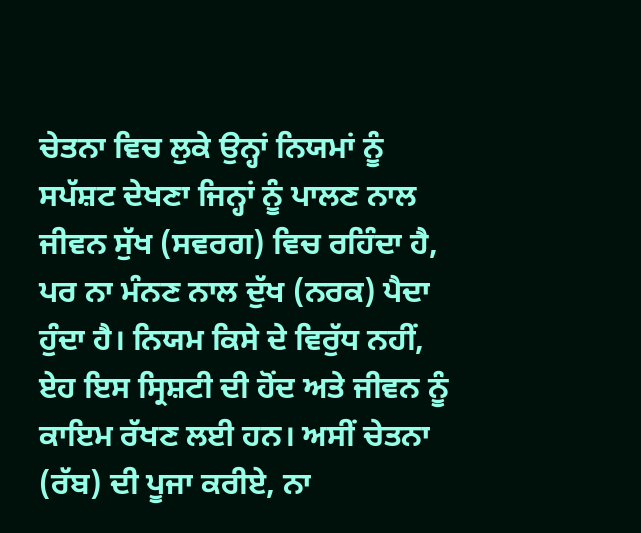ਚੇਤਨਾ ਵਿਚ ਲੁਕੇ ਉਨ੍ਹਾਂ ਨਿਯਮਾਂ ਨੂੰ ਸਪੱਸ਼ਟ ਦੇਖਣਾ ਜਿਨ੍ਹਾਂ ਨੂੰ ਪਾਲਣ ਨਾਲ ਜੀਵਨ ਸੁੱਖ (ਸਵਰਗ) ਵਿਚ ਰਹਿੰਦਾ ਹੈ, ਪਰ ਨਾ ਮੰਨਣ ਨਾਲ ਦੁੱਖ (ਨਰਕ) ਪੈਦਾ ਹੁੰਦਾ ਹੈ। ਨਿਯਮ ਕਿਸੇ ਦੇ ਵਿਰੁੱਧ ਨਹੀਂ, ਏਹ ਇਸ ਸ੍ਰਿਸ਼ਟੀ ਦੀ ਹੋਂਦ ਅਤੇ ਜੀਵਨ ਨੂੰ ਕਾਇਮ ਰੱਖਣ ਲਈ ਹਨ। ਅਸੀਂ ਚੇਤਨਾ (ਰੱਬ) ਦੀ ਪੂਜਾ ਕਰੀਏ, ਨਾ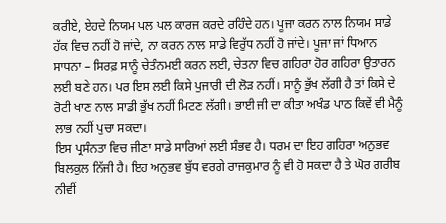ਕਰੀਏ, ਏਹਦੇ ਨਿਯਮ ਪਲ ਪਲ ਕਾਰਜ ਕਰਦੇ ਰਹਿੰਦੇ ਹਨ। ਪੂਜਾ ਕਰਨ ਨਾਲ ਨਿਯਮ ਸਾਡੇ ਹੱਕ ਵਿਚ ਨਹੀਂ ਹੋ ਜਾਂਦੇ, ਨਾ ਕਰਨ ਨਾਲ ਸਾਡੇ ਵਿਰੁੱਧ ਨਹੀਂ ਹੋ ਜਾਂਦੇ। ਪੂਜਾ ਜਾਂ ਧਿਆਨ ਸਾਧਨਾ – ਸਿਰਫ਼ ਸਾਨੂੰ ਚੇਤੰਨਮਈ ਕਰਨ ਲਈ, ਚੇਤਨਾ ਵਿਚ ਗਹਿਰਾ ਹੋਰ ਗਹਿਰਾ ਉਤਾਰਨ ਲਈ ਬਣੇ ਹਨ। ਪਰ ਇਸ ਲਈ ਕਿਸੇ ਪੁਜਾਰੀ ਦੀ ਲੋੜ ਨਹੀਂ। ਸਾਨੂੰ ਭੁੱਖ ਲੱਗੀ ਹੈ ਤਾਂ ਕਿਸੇ ਦੇ ਰੋਟੀ ਖਾਣ ਨਾਲ ਸਾਡੀ ਭੁੱਖ ਨਹੀਂ ਮਿਟਣ ਲੱਗੀ। ਭਾਈ ਜੀ ਦਾ ਕੀਤਾ ਅਖੰਡ ਪਾਠ ਕਿਵੇਂ ਵੀ ਮੈਨੂੰ ਲਾਭ ਨਹੀਂ ਪੁਚਾ ਸਕਦਾ।
ਇਸ ਪ੍ਰਸੰਨਤਾ ਵਿਚ ਜੀਣਾ ਸਾਡੇ ਸਾਰਿਆਂ ਲਈ ਸੰਭਵ ਹੈ। ਧਰਮ ਦਾ ਇਹ ਗਹਿਰਾ ਅਨੁਭਵ ਬਿਲਕੁਲ ਨਿੱਜੀ ਹੈ। ਇਹ ਅਨੁਭਵ ਬੁੱਧ ਵਰਗੇ ਰਾਜਕੁਮਾਰ ਨੂੰ ਵੀ ਹੋ ਸਕਦਾ ਹੈ ਤੇ ਘੋਰ ਗਰੀਬ ਨੀਵੀਂ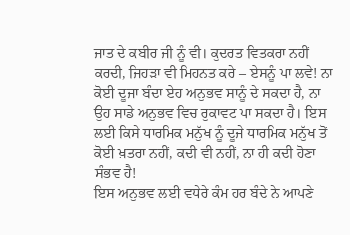ਜਾਤ ਦੇ ਕਬੀਰ ਜੀ ਨੂੰ ਵੀ। ਕੁਦਰਤ ਵਿਤਕਰਾ ਨਹੀਂ ਕਰਦੀ, ਜਿਹੜਾ ਵੀ ਮਿਹਨਤ ਕਰੇ – ਏਸਨੂੰ ਪਾ ਲਵੇ! ਨਾ ਕੋਈ ਦੂਜਾ ਬੰਦਾ ਏਹ ਅਨੁਭਵ ਸਾਨੂੰ ਦੇ ਸਕਦਾ ਹੈ, ਨਾ ਉਹ ਸਾਡੇ ਅਨੁਭਵ ਵਿਚ ਰੁਕਾਵਟ ਪਾ ਸਕਦਾ ਹੈ। ਇਸ ਲਈ ਕਿਸੇ ਧਾਰਮਿਕ ਮਨੁੱਖ ਨੂੰ ਦੂਜੇ ਧਾਰਮਿਕ ਮਨੁੱਖ ਤੋਂ ਕੋਈ ਖ਼ਤਰਾ ਨਹੀਂ, ਕਦੀ ਵੀ ਨਹੀਂ, ਨਾ ਹੀ ਕਦੀ ਹੋਣਾ ਸੰਭਵ ਹੈ!
ਇਸ ਅਨੁਭਵ ਲਈ ਵਧੇਰੇ ਕੰਮ ਹਰ ਬੰਦੇ ਨੇ ਆਪਣੇ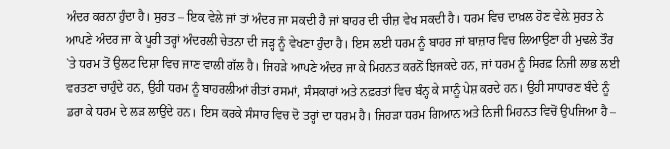ਅੰਦਰ ਕਰਨਾ ਹੁੰਦਾ ਹੈ। ਸੁਰਤ – ਇਕ ਵੇਲੇ ਜਾਂ ਤਾਂ ਅੰਦਰ ਜਾ ਸਕਦੀ ਹੈ ਜਾਂ ਬਾਹਰ ਦੀ ਚੀਜ਼ ਵੇਖ ਸਕਦੀ ਹੈ। ਧਰਮ ਵਿਚ ਦਾਖ਼ਲ ਹੋਣ ਵੇਲ਼ੇ ਸੁਰਤ ਨੇ ਆਪਣੇ ਅੰਦਰ ਜਾ ਕੇ ਪੂਰੀ ਤਰ੍ਹਾਂ ਅੰਦਰਲੀ ਚੇਤਨਾ ਦੀ ਜੜ੍ਹ ਨੂੰ ਵੇਖਣਾ ਹੁੰਦਾ ਹੈ। ਇਸ ਲਈ ਧਰਮ ਨੂੰ ਬਾਹਰ ਜਾਂ ਬਾਜ਼ਾਰ ਵਿਚ ਲਿਆਉਣਾ ਹੀ ਮੁਢਲੇ ਤੌਰ `ਤੇ ਧਰਮ ਤੋਂ ਉਲਟ ਦਿਸ਼ਾ ਵਿਚ ਜਾਣ ਵਾਲੀ ਗੱਲ ਹੈ। ਜਿਹੜੇ ਆਪਣੇ ਅੰਦਰ ਜਾ ਕੇ ਮਿਹਨਤ ਕਰਨੋਂ ਝਿਜਕਦੇ ਹਨ, ਜਾਂ ਧਰਮ ਨੂੰ ਸਿਰਫ਼ ਨਿਜੀ ਲਾਭ ਲਈ ਵਰਤਣਾ ਚਾਹੁੰਦੇ ਹਨ, ਉਹੀ ਧਰਮ ਨੂੰ ਬਾਹਰਲੀਆਂ ਰੀਤਾਂ ਰਸਮਾਂ, ਸੰਸਕਾਰਾਂ ਅਤੇ ਨਫ਼ਰਤਾਂ ਵਿਚ ਬੰਨ੍ਹ ਕੇ ਸਾਨੂੰ ਪੇਸ਼ ਕਰਦੇ ਹਨ। ਉਹੀ ਸਾਧਾਰਣ ਬੰਦੇ ਨੂੰ ਡਰਾ ਕੇ ਧਰਮ ਦੇ ਲੜ ਲਾਉਂਦੇ ਹਨ। ਇਸ ਕਰਕੇ ਸੰਸਾਰ ਵਿਚ ਦੋ ਤਰ੍ਹਾਂ ਦਾ ਧਰਮ ਹੈ। ਜਿਹੜਾ ਧਰਮ ਗਿਆਨ ਅਤੇ ਨਿਜੀ ਮਿਹਨਤ ਵਿਚੋਂ ਉਪਜਿਆ ਹੈ –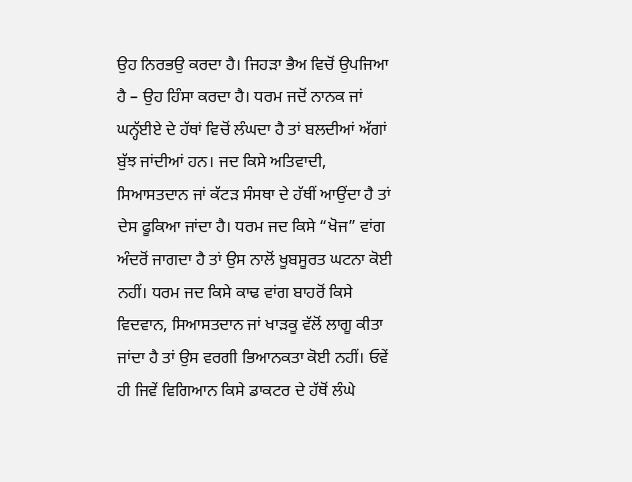ਉਹ ਨਿਰਭਉ ਕਰਦਾ ਹੈ। ਜਿਹੜਾ ਭੈਅ ਵਿਚੋਂ ਉਪਜਿਆ ਹੈ – ਉਹ ਹਿੰਸਾ ਕਰਦਾ ਹੈ। ਧਰਮ ਜਦੋਂ ਨਾਨਕ ਜਾਂ ਘਨ੍ਹੱਈਏ ਦੇ ਹੱਥਾਂ ਵਿਚੋਂ ਲੰਘਦਾ ਹੈ ਤਾਂ ਬਲਦੀਆਂ ਅੱਗਾਂ ਬੁੱਝ ਜਾਂਦੀਆਂ ਹਨ। ਜਦ ਕਿਸੇ ਅਤਿਵਾਦੀ, ਸਿਆਸਤਦਾਨ ਜਾਂ ਕੱਟੜ ਸੰਸਥਾ ਦੇ ਹੱਥੀਂ ਆਉਂਦਾ ਹੈ ਤਾਂ ਦੇਸ ਫੂਕਿਆ ਜਾਂਦਾ ਹੈ। ਧਰਮ ਜਦ ਕਿਸੇ “ਖੋਜ” ਵਾਂਗ ਅੰਦਰੋਂ ਜਾਗਦਾ ਹੈ ਤਾਂ ਉਸ ਨਾਲੋਂ ਖੂਬਸੂਰਤ ਘਟਨਾ ਕੋਈ ਨਹੀਂ। ਧਰਮ ਜਦ ਕਿਸੇ ਕਾਢ ਵਾਂਗ ਬਾਹਰੋਂ ਕਿਸੇ ਵਿਦਵਾਨ, ਸਿਆਸਤਦਾਨ ਜਾਂ ਖਾੜਕੂ ਵੱਲੋਂ ਲਾਗੂ ਕੀਤਾ ਜਾਂਦਾ ਹੈ ਤਾਂ ਉਸ ਵਰਗੀ ਭਿਆਨਕਤਾ ਕੋਈ ਨਹੀਂ। ਓਵੇਂ ਹੀ ਜਿਵੇਂ ਵਿਗਿਆਨ ਕਿਸੇ ਡਾਕਟਰ ਦੇ ਹੱਥੋਂ ਲੰਘੇ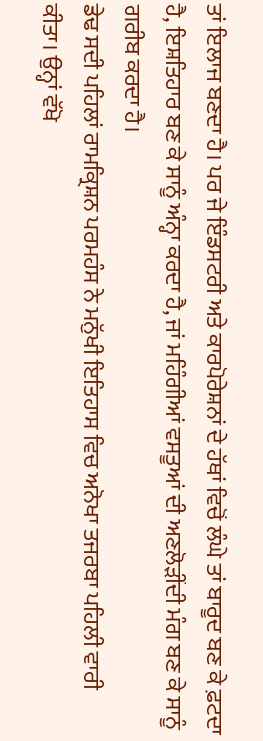ਤਾਂ ਇਲਾਜ ਬਣਦਾ ਹੈ। ਪਰ ਜੇ ਇੰਡਸਟਰੀ ਅਤੇ ਕਾਰਪੋਰੇਸ਼ਨਾਂ ਦੇ ਹੱਥਾਂ ਵਿਚੋਂ ਲੰਘੇ ਤਾਂ ਬਾਰੂਦ ਬਣ ਕੇ ਫ਼ਟਦਾ ਹੈ, ਇਸ਼ਤਿਹਾਰ ਬਣ ਕੇ ਸਾਨੂੰ ਅੰਨ੍ਹਾ ਕਰਦਾ ਹੈ, ਜਾਂ ਮਹਿੰਗੀਆਂ ਵਸਤੂਆਂ ਦੀ ਅਣਲੋੜੀਂਦੀ ਮੰਗ ਬਣ ਕੇ ਸਾਨੂੰ ਗਰੀਬ ਕਰਦਾ ਹੈ।
ਡੇਢ ਸਦੀ ਪਹਿਲਾਂ ਰਾਮਕ੍ਰਿਸ਼ਨ ਪਰਮਹੰਸ ਨੇ ਮਨੁੱਖੀ ਇਤਿਹਾਸ ਵਿਚ ਅਨੋਖਾ ਤਜਰਬਾ ਪਹਿਲੀ ਵਾਰੀ ਕੀਤਾ। ਉਨ੍ਹਾਂ ਵੱਖੋ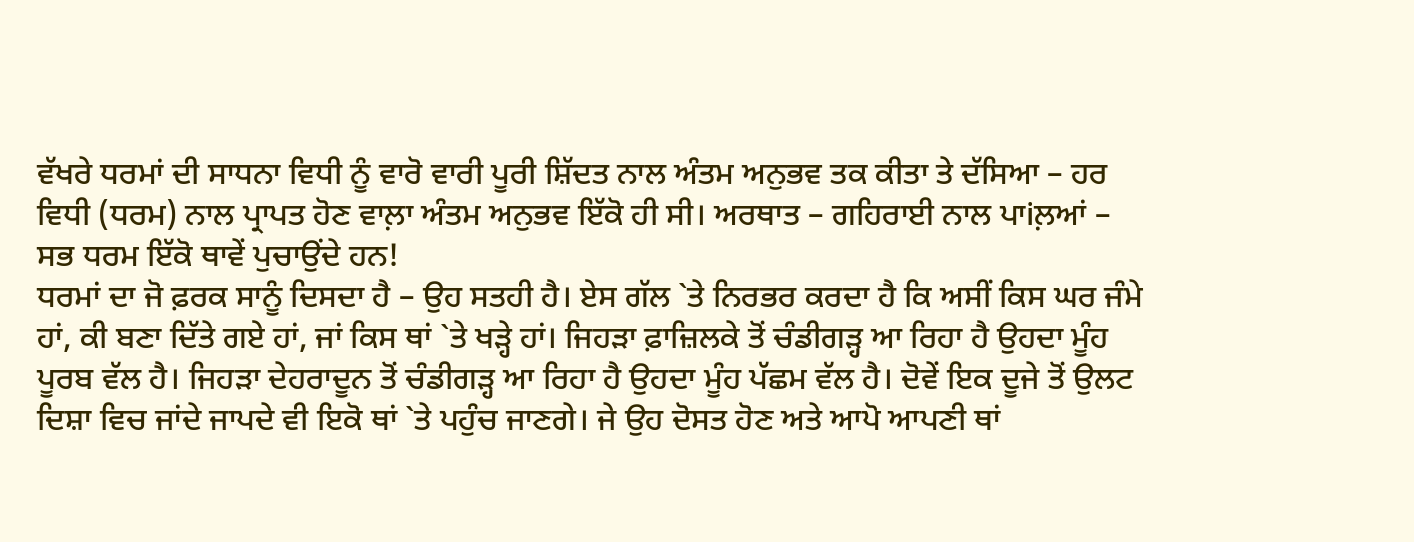ਵੱਖਰੇ ਧਰਮਾਂ ਦੀ ਸਾਧਨਾ ਵਿਧੀ ਨੂੰ ਵਾਰੋ ਵਾਰੀ ਪੂਰੀ ਸ਼ਿੱਦਤ ਨਾਲ ਅੰਤਮ ਅਨੁਭਵ ਤਕ ਕੀਤਾ ਤੇ ਦੱਸਿਆ – ਹਰ ਵਿਧੀ (ਧਰਮ) ਨਾਲ ਪ੍ਰਾਪਤ ਹੋਣ ਵਾਲ਼ਾ ਅੰਤਮ ਅਨੁਭਵ ਇੱਕੋ ਹੀ ਸੀ। ਅਰਥਾਤ – ਗਹਿਰਾਈ ਨਾਲ ਪਾiਲ਼ਆਂ – ਸਭ ਧਰਮ ਇੱਕੋ ਥਾਵੇਂ ਪੁਚਾਉਂਦੇ ਹਨ!
ਧਰਮਾਂ ਦਾ ਜੋ ਫ਼ਰਕ ਸਾਨੂੰ ਦਿਸਦਾ ਹੈ – ਉਹ ਸਤਹੀ ਹੈ। ਏਸ ਗੱਲ `ਤੇ ਨਿਰਭਰ ਕਰਦਾ ਹੈ ਕਿ ਅਸੀਂ ਕਿਸ ਘਰ ਜੰਮੇ ਹਾਂ, ਕੀ ਬਣਾ ਦਿੱਤੇ ਗਏ ਹਾਂ, ਜਾਂ ਕਿਸ ਥਾਂ `ਤੇ ਖੜ੍ਹੇ ਹਾਂ। ਜਿਹੜਾ ਫ਼ਾਜ਼ਿਲਕੇ ਤੋਂ ਚੰਡੀਗੜ੍ਹ ਆ ਰਿਹਾ ਹੈ ਉਹਦਾ ਮੂੰਹ ਪੂਰਬ ਵੱਲ ਹੈ। ਜਿਹੜਾ ਦੇਹਰਾਦੂਨ ਤੋਂ ਚੰਡੀਗੜ੍ਹ ਆ ਰਿਹਾ ਹੈ ਉਹਦਾ ਮੂੰਹ ਪੱਛਮ ਵੱਲ ਹੈ। ਦੋਵੇਂ ਇਕ ਦੂਜੇ ਤੋਂ ਉਲਟ ਦਿਸ਼ਾ ਵਿਚ ਜਾਂਦੇ ਜਾਪਦੇ ਵੀ ਇਕੋ ਥਾਂ `ਤੇ ਪਹੁੰਚ ਜਾਣਗੇ। ਜੇ ਉਹ ਦੋਸਤ ਹੋਣ ਅਤੇ ਆਪੋ ਆਪਣੀ ਥਾਂ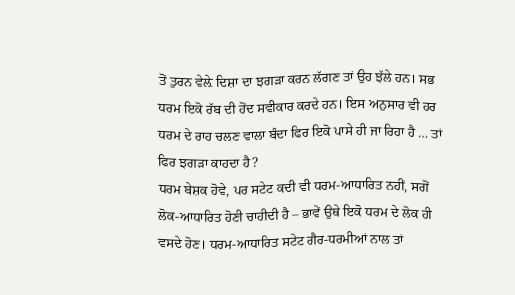ਤੋਂ ਤੁਰਨ ਵੇਲ਼ੇ ਦਿਸ਼ਾ ਦਾ ਝਗੜਾ ਕਰਨ ਲੱਗਣ ਤਾਂ ਉਹ ਝੱਲੇ ਹਨ। ਸਭ ਧਰਮ ਇਕੋ ਰੱਬ ਦੀ ਹੋਂਦ ਸਵੀਕਾਰ ਕਰਦੇ ਹਨ। ਇਸ ਅਨੁਸਾਰ ਵੀ ਹਰ ਧਰਮ ਦੇ ਰਾਹ ਚਲਣ ਵਾਲਾ ਬੰਦਾ ਫਿਰ ਇਕੋ ਪਾਸੇ ਹੀ ਜਾ ਰਿਹਾ ਹੈ … ਤਾਂ ਫਿਰ ਝਗੜਾ ਕਾਹਦਾ ਹੈ?
ਧਰਮ ਬੇਸ਼ਕ ਹੋਵੇ, ਪਰ ਸਟੇਟ ਕਦੀ ਵੀ ਧਰਮ-ਆਧਾਰਿਤ ਨਹੀਂ, ਸਗੋਂ ਲੋਕ-ਆਧਾਰਿਤ ਹੋਣੀ ਚਾਹੀਦੀ ਹੈ – ਭਾਵੇਂ ਉਥੇ ਇਕੋ ਧਰਮ ਦੇ ਲੋਕ ਹੀ ਵਸਦੇ ਹੋਣ। ਧਰਮ-ਆਧਾਰਿਤ ਸਟੇਟ ਗੈਰ-ਧਰਮੀਆਂ ਨਾਲ ਤਾਂ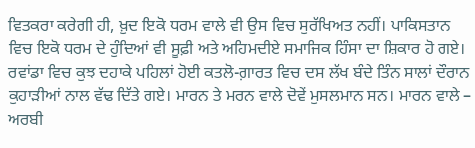ਵਿਤਕਰਾ ਕਰੇਗੀ ਹੀ, ਖ਼ੁਦ ਇਕੋ ਧਰਮ ਵਾਲੇ ਵੀ ਉਸ ਵਿਚ ਸੁਰੱਖਿਅਤ ਨਹੀਂ। ਪਾਕਿਸਤਾਨ ਵਿਚ ਇਕੋ ਧਰਮ ਦੇ ਹੁੰਦਿਆਂ ਵੀ ਸੂਫ਼ੀ ਅਤੇ ਅਹਿਮਦੀਏ ਸਮਾਜਿਕ ਹਿੰਸਾ ਦਾ ਸ਼ਿਕਾਰ ਹੋ ਗਏ। ਰਵਾਂਡਾ ਵਿਚ ਕੁਝ ਦਹਾਕੇ ਪਹਿਲਾਂ ਹੋਈ ਕਤਲੋ-ਗ਼ਾਰਤ ਵਿਚ ਦਸ ਲੱਖ ਬੰਦੇ ਤਿੰਨ ਸਾਲਾਂ ਦੌਰਾਨ ਕੁਹਾੜੀਆਂ ਨਾਲ ਵੱਢ ਦਿੱਤੇ ਗਏ। ਮਾਰਨ ਤੇ ਮਰਨ ਵਾਲੇ ਦੋਵੇਂ ਮੁਸਲਮਾਨ ਸਨ। ਮਾਰਨ ਵਾਲੇ – ਅਰਬੀ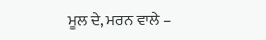ਮੂਲ ਦੇ, ਮਰਨ ਵਾਲੇ –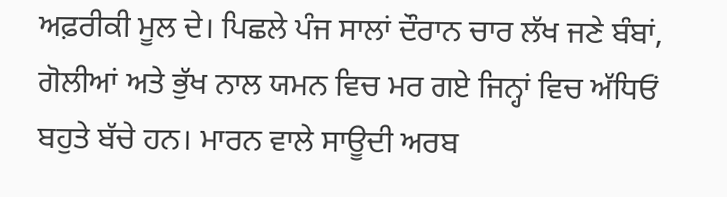ਅਫ਼ਰੀਕੀ ਮੂਲ ਦੇ। ਪਿਛਲੇ ਪੰਜ ਸਾਲਾਂ ਦੌਰਾਨ ਚਾਰ ਲੱਖ ਜਣੇ ਬੰਬਾਂ, ਗੋਲੀਆਂ ਅਤੇ ਭੁੱਖ ਨਾਲ ਯਮਨ ਵਿਚ ਮਰ ਗਏ ਜਿਨ੍ਹਾਂ ਵਿਚ ਅੱਧਿਓਂ ਬਹੁਤੇ ਬੱਚੇ ਹਨ। ਮਾਰਨ ਵਾਲੇ ਸਾਊਦੀ ਅਰਬ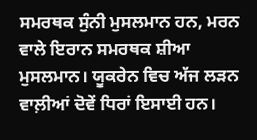ਸਮਰਥਕ ਸੁੰਨੀ ਮੁਸਲਮਾਨ ਹਨ, ਮਰਨ ਵਾਲੇ ਇਰਾਨ ਸਮਰਥਕ ਸ਼ੀਆ ਮੁਸਲਮਾਨ। ਯੂਕਰੇਨ ਵਿਚ ਅੱਜ ਲੜਨ ਵਾਲ਼ੀਆਂ ਦੋਵੇਂ ਧਿਰਾਂ ਇਸਾਈ ਹਨ।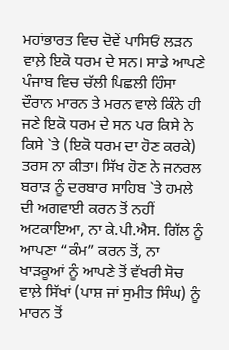ਮਹਾਂਭਾਰਤ ਵਿਚ ਦੋਵੇਂ ਪਾਸਿਓਂ ਲੜਨ ਵਾਲ਼ੇ ਇਕੋ ਧਰਮ ਦੇ ਸਨ। ਸਾਡੇ ਆਪਣੇ ਪੰਜਾਬ ਵਿਚ ਚੱਲੀ ਪਿਛਲੀ ਹਿੰਸਾ ਦੌਰਾਨ ਮਾਰਨ ਤੇ ਮਰਨ ਵਾਲੇ ਕਿੰਨੇ ਹੀ ਜਣੇ ਇਕੋ ਧਰਮ ਦੇ ਸਨ ਪਰ ਕਿਸੇ ਨੇ ਕਿਸੇ `ਤੇ (ਇਕੋ ਧਰਮ ਦਾ ਹੋਣ ਕਰਕੇ) ਤਰਸ ਨਾ ਕੀਤਾ। ਸਿੱਖ ਹੋਣ ਨੇ ਜਨਰਲ ਬਰਾੜ ਨੂੰ ਦਰਬਾਰ ਸਾਹਿਬ `ਤੇ ਹਮਲੇ ਦੀ ਅਗਵਾਈ ਕਰਨ ਤੋਂ ਨਹੀਂ ਅਟਕਾਇਆ, ਨਾ ਕੇ.ਪੀ.ਐਸ. ਗਿੱਲ ਨੂੰ ਆਪਣਾ “ਕੰਮ” ਕਰਨ ਤੋਂ, ਨਾ ਖਾੜਕੂਆਂ ਨੂੰ ਆਪਣੇ ਤੋਂ ਵੱਖਰੀ ਸੋਚ ਵਾਲ਼ੇ ਸਿੱਖਾਂ (ਪਾਸ਼ ਜਾਂ ਸੁਮੀਤ ਸਿੰਘ) ਨੂੰ ਮਾਰਨ ਤੋਂ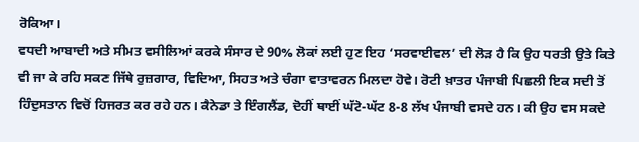ਰੋਕਿਆ।
ਵਧਦੀ ਆਬਾਦੀ ਅਤੇ ਸੀਮਤ ਵਸੀਲਿਆਂ ਕਰਕੇ ਸੰਸਾਰ ਦੇ 90% ਲੋਕਾਂ ਲਈ ਹੁਣ ਇਹ ‘ਸਰਵਾਈਵਲ’ ਦੀ ਲੋੜ ਹੈ ਕਿ ਉਹ ਧਰਤੀ ਉਤੇ ਕਿਤੇ ਵੀ ਜਾ ਕੇ ਰਹਿ ਸਕਣ ਜਿੱਥੇ ਰੁਜ਼ਗਾਰ, ਵਿਦਿਆ, ਸਿਹਤ ਅਤੇ ਚੰਗਾ ਵਾਤਾਵਰਨ ਮਿਲਦਾ ਹੋਵੇ। ਰੋਟੀ ਖ਼ਾਤਰ ਪੰਜਾਬੀ ਪਿਛਲੀ ਇਕ ਸਦੀ ਤੋਂ ਹਿੰਦੁਸਤਾਨ ਵਿਚੋਂ ਹਿਜਰਤ ਕਰ ਰਹੇ ਹਨ। ਕੈਨੇਡਾ ਤੇ ਇੰਗਲੈਂਡ, ਦੋਹੀਂ ਥਾਈਂ ਘੱਟੋ-ਘੱਟ 8-8 ਲੱਖ ਪੰਜਾਬੀ ਵਸਦੇ ਹਨ। ਕੀ ਉਹ ਵਸ ਸਕਦੇ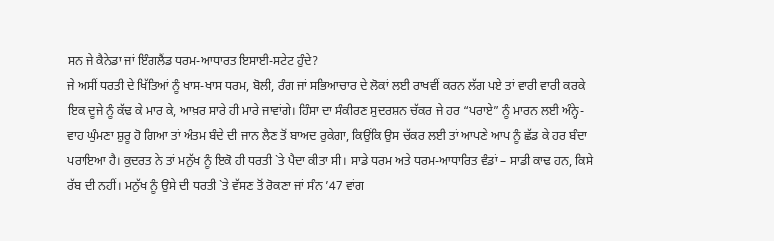ਸਨ ਜੇ ਕੈਨੇਡਾ ਜਾਂ ਇੰਗਲੈਂਡ ਧਰਮ-ਆਧਾਰਤ ਇਸਾਈ-ਸਟੇਟ ਹੁੰਦੇ?
ਜੇ ਅਸੀਂ ਧਰਤੀ ਦੇ ਖਿੱਤਿਆਂ ਨੂੰ ਖਾਸ-ਖਾਸ ਧਰਮ, ਬੋਲੀ, ਰੰਗ ਜਾਂ ਸਭਿਆਚਾਰ ਦੇ ਲੋਕਾਂ ਲਈ ਰਾਖਵੀਂ ਕਰਨ ਲੱਗ ਪਏ ਤਾਂ ਵਾਰੀ ਵਾਰੀ ਕਰਕੇ ਇਕ ਦੂਜੇ ਨੂੰ ਕੱਢ ਕੇ ਮਾਰ ਕੇ, ਆਖ਼ਰ ਸਾਰੇ ਹੀ ਮਾਰੇ ਜਾਵਾਂਗੇ। ਹਿੰਸਾ ਦਾ ਸੰਕੀਰਣ ਸੁਦਰਸ਼ਨ ਚੱਕਰ ਜੇ ਹਰ “ਪਰਾਏ” ਨੂੰ ਮਾਰਨ ਲਈ ਅੰਨ੍ਹੇ-ਵਾਹ ਘੁੰਮਣਾ ਸ਼ੁਰੂ ਹੋ ਗਿਆ ਤਾਂ ਅੰਤਮ ਬੰਦੇ ਦੀ ਜਾਨ ਲੈਣ ਤੋਂ ਬਾਅਦ ਰੁਕੇਗਾ, ਕਿਉਂਕਿ ਉਸ ਚੱਕਰ ਲਈ ਤਾਂ ਆਪਣੇ ਆਪ ਨੂੰ ਛੱਡ ਕੇ ਹਰ ਬੰਦਾ ਪਰਾਇਆ ਹੈ। ਕੁਦਰਤ ਨੇ ਤਾਂ ਮਨੁੱਖ ਨੂੰ ਇਕੋ ਹੀ ਧਰਤੀ `ਤੇ ਪੈਦਾ ਕੀਤਾ ਸੀ। ਸਾਡੇ ਧਰਮ ਅਤੇ ਧਰਮ-ਆਧਾਰਿਤ ਵੰਡਾਂ – ਸਾਡੀ ਕਾਢ ਹਨ, ਕਿਸੇ ਰੱਬ ਦੀ ਨਹੀਂ। ਮਨੁੱਖ ਨੂੰ ਉਸੇ ਦੀ ਧਰਤੀ `ਤੇ ਵੱਸਣ ਤੋਂ ਰੋਕਣਾ ਜਾਂ ਸੰਨ ’47 ਵਾਂਗ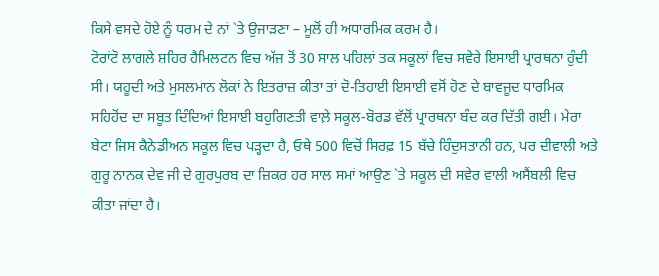ਕਿਸੇ ਵਸਦੇ ਹੋਏ ਨੂੰ ਧਰਮ ਦੇ ਨਾਂ `ਤੇ ਉਜਾੜਣਾ – ਮੂਲੋਂ ਹੀ ਅਧਾਰਮਿਕ ਕਰਮ ਹੈ।
ਟੋਰਾਂਟੋ ਲਾਗਲੇ ਸ਼ਹਿਰ ਹੈਮਿਲਟਨ ਵਿਚ ਅੱਜ ਤੋਂ 30 ਸਾਲ ਪਹਿਲਾਂ ਤਕ ਸਕੂਲਾਂ ਵਿਚ ਸਵੇਰੇ ਇਸਾਈ ਪ੍ਰਾਰਥਨਾ ਹੁੰਦੀ ਸੀ। ਯਹੂਦੀ ਅਤੇ ਮੁਸਲਮਾਨ ਲੋਕਾਂ ਨੇ ਇਤਰਾਜ਼ ਕੀਤਾ ਤਾਂ ਦੋ-ਤਿਹਾਈ ਇਸਾਈ ਵਸੋਂ ਹੋਣ ਦੇ ਬਾਵਜੂਦ ਧਾਰਮਿਕ ਸਹਿਹੋਂਦ ਦਾ ਸਬੂਤ ਦਿੰਦਿਆਂ ਇਸਾਈ ਬਹੁਗਿਣਤੀ ਵਾਲ਼ੇ ਸਕੂਲ-ਬੋਰਡ ਵੱਲੋਂ ਪ੍ਰਾਰਥਨਾ ਬੰਦ ਕਰ ਦਿੱਤੀ ਗਈ। ਮੇਰਾ ਬੇਟਾ ਜਿਸ ਕੈਨੇਡੀਅਨ ਸਕੂਲ ਵਿਚ ਪੜ੍ਹਦਾ ਹੈ, ਓਥੇ 500 ਵਿਚੋਂ ਸਿਰਫ਼ 15 ਬੱਚੇ ਹਿੰਦੁਸਤਾਨੀ ਹਨ, ਪਰ ਦੀਵਾਲੀ ਅਤੇ ਗੁਰੂ ਨਾਨਕ ਦੇਵ ਜੀ ਦੇ ਗੁਰਪੁਰਬ ਦਾ ਜ਼ਿਕਰ ਹਰ ਸਾਲ ਸਮਾਂ ਆਉਣ `ਤੇ ਸਕੂਲ ਦੀ ਸਵੇਰ ਵਾਲੀ ਅਸੈਂਬਲੀ ਵਿਚ ਕੀਤਾ ਜਾਂਦਾ ਹੈ।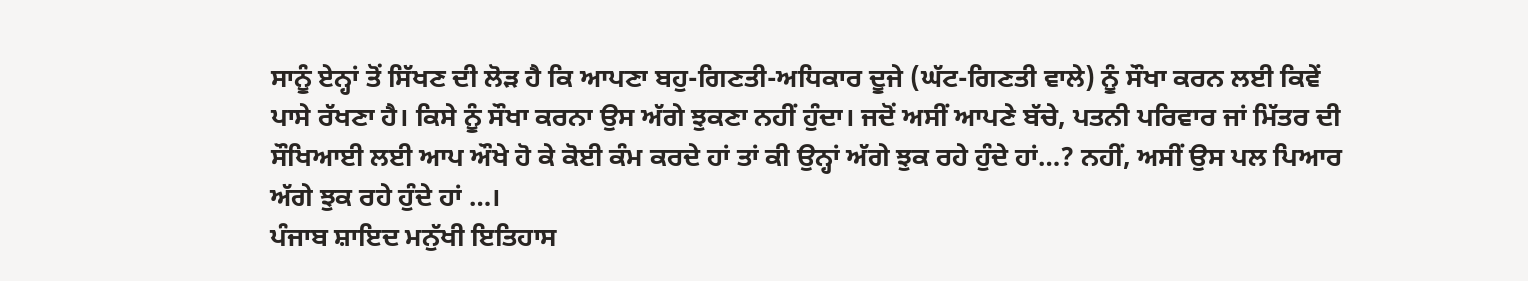ਸਾਨੂੰ ਏਨ੍ਹਾਂ ਤੋਂ ਸਿੱਖਣ ਦੀ ਲੋੜ ਹੈ ਕਿ ਆਪਣਾ ਬਹੁ-ਗਿਣਤੀ-ਅਧਿਕਾਰ ਦੂਜੇ (ਘੱਟ-ਗਿਣਤੀ ਵਾਲੇ) ਨੂੰ ਸੌਖਾ ਕਰਨ ਲਈ ਕਿਵੇਂ ਪਾਸੇ ਰੱਖਣਾ ਹੈ। ਕਿਸੇ ਨੂੰ ਸੌਖਾ ਕਰਨਾ ਉਸ ਅੱਗੇ ਝੁਕਣਾ ਨਹੀਂ ਹੁੰਦਾ। ਜਦੋਂ ਅਸੀਂ ਆਪਣੇ ਬੱਚੇ, ਪਤਨੀ ਪਰਿਵਾਰ ਜਾਂ ਮਿੱਤਰ ਦੀ ਸੌਖਿਆਈ ਲਈ ਆਪ ਔਖੇ ਹੋ ਕੇ ਕੋਈ ਕੰਮ ਕਰਦੇ ਹਾਂ ਤਾਂ ਕੀ ਉਨ੍ਹਾਂ ਅੱਗੇ ਝੁਕ ਰਹੇ ਹੁੰਦੇ ਹਾਂ…? ਨਹੀਂ, ਅਸੀਂ ਉਸ ਪਲ ਪਿਆਰ ਅੱਗੇ ਝੁਕ ਰਹੇ ਹੁੰਦੇ ਹਾਂ …।
ਪੰਜਾਬ ਸ਼ਾਇਦ ਮਨੁੱਖੀ ਇਤਿਹਾਸ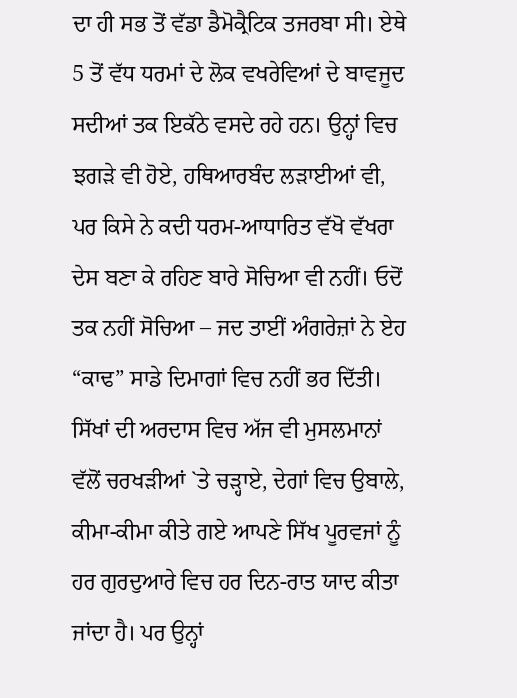ਦਾ ਹੀ ਸਭ ਤੋਂ ਵੱਡਾ ਡੈਮੋਕ੍ਰੈਟਿਕ ਤਜਰਬਾ ਸੀ। ਏਥੇ 5 ਤੋਂ ਵੱਧ ਧਰਮਾਂ ਦੇ ਲੋਕ ਵਖਰੇਵਿਆਂ ਦੇ ਬਾਵਜੂਦ ਸਦੀਆਂ ਤਕ ਇਕੱਠੇ ਵਸਦੇ ਰਹੇ ਹਨ। ਉਨ੍ਹਾਂ ਵਿਚ ਝਗੜੇ ਵੀ ਹੋਏ, ਹਥਿਆਰਬੰਦ ਲੜਾਈਆਂ ਵੀ, ਪਰ ਕਿਸੇ ਨੇ ਕਦੀ ਧਰਮ-ਆਧਾਰਿਤ ਵੱਖੋ ਵੱਖਰਾ ਦੇਸ ਬਣਾ ਕੇ ਰਹਿਣ ਬਾਰੇ ਸੋਚਿਆ ਵੀ ਨਹੀਂ। ਓਦੋਂ ਤਕ ਨਹੀਂ ਸੋਚਿਆ – ਜਦ ਤਾਈਂ ਅੰਗਰੇਜ਼ਾਂ ਨੇ ਏਹ “ਕਾਢ” ਸਾਡੇ ਦਿਮਾਗਾਂ ਵਿਚ ਨਹੀਂ ਭਰ ਦਿੱਤੀ। ਸਿੱਖਾਂ ਦੀ ਅਰਦਾਸ ਵਿਚ ਅੱਜ ਵੀ ਮੁਸਲਮਾਨਾਂ ਵੱਲੋਂ ਚਰਖੜੀਆਂ `ਤੇ ਚੜ੍ਹਾਏ, ਦੇਗਾਂ ਵਿਚ ਉਬਾਲੇ, ਕੀਮਾ-ਕੀਮਾ ਕੀਤੇ ਗਏ ਆਪਣੇ ਸਿੱਖ ਪੂਰਵਜਾਂ ਨੂੰ ਹਰ ਗੁਰਦੁਆਰੇ ਵਿਚ ਹਰ ਦਿਨ-ਰਾਤ ਯਾਦ ਕੀਤਾ ਜਾਂਦਾ ਹੈ। ਪਰ ਉਨ੍ਹਾਂ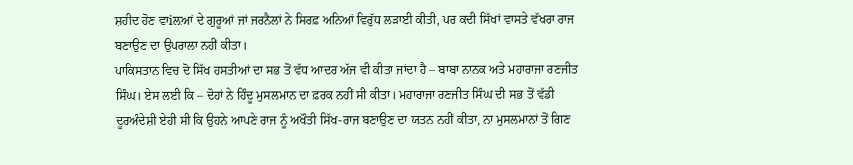ਸ਼ਹੀਦ ਹੋਣ ਵਾiਲ਼ਆਂ ਦੇ ਗੁਰੂਆਂ ਜਾਂ ਜਰਨੈਲਾਂ ਨੇ ਸਿਰਫ਼ ਅਨਿਆਂ ਵਿਰੁੱਧ ਲੜਾਈ ਕੀਤੀ, ਪਰ ਕਦੀ ਸਿੱਖਾਂ ਵਾਸਤੇ ਵੱਖਰਾ ਰਾਜ ਬਣਾਉਣ ਦਾ ਉਪਰਾਲਾ ਨਹੀਂ ਕੀਤਾ।
ਪਾਕਿਸਤਾਨ ਵਿਚ ਦੋ ਸਿੱਖ ਹਸਤੀਆਂ ਦਾ ਸਭ ਤੋਂ ਵੱਧ ਆਦਰ ਅੱਜ ਵੀ ਕੀਤਾ ਜਾਂਦਾ ਹੈ – ਬਾਬਾ ਨਾਨਕ ਅਤੇ ਮਹਾਰਾਜਾ ਰਣਜੀਤ ਸਿੰਘ। ਏਸ ਲਈ ਕਿ – ਦੋਹਾਂ ਨੇ ਹਿੰਦੂ ਮੁਸਲਮਾਨ ਦਾ ਫ਼ਰਕ ਨਹੀਂ ਸੀ ਕੀਤਾ। ਮਹਾਰਾਜਾ ਰਣਜੀਤ ਸਿੰਘ ਦੀ ਸਭ ਤੋਂ ਵੱਡੀ ਦੂਰਅੰਦੇਸ਼ੀ ਏਹੀ ਸੀ ਕਿ ਉਹਨੇ ਆਪਣੇ ਰਾਜ ਨੂੰ ਅਖੌਤੀ ਸਿੱਖ-ਰਾਜ ਬਣਾਉਣ ਦਾ ਯਤਨ ਨਹੀਂ ਕੀਤਾ, ਨਾ ਮੁਸਲਮਾਨਾਂ ਤੋਂ ਗਿਣ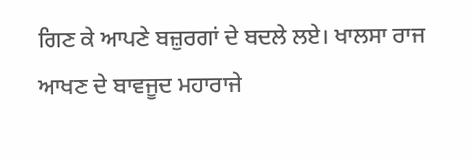ਗਿਣ ਕੇ ਆਪਣੇ ਬਜ਼ੁਰਗਾਂ ਦੇ ਬਦਲੇ ਲਏ। ਖਾਲਸਾ ਰਾਜ ਆਖਣ ਦੇ ਬਾਵਜੂਦ ਮਹਾਰਾਜੇ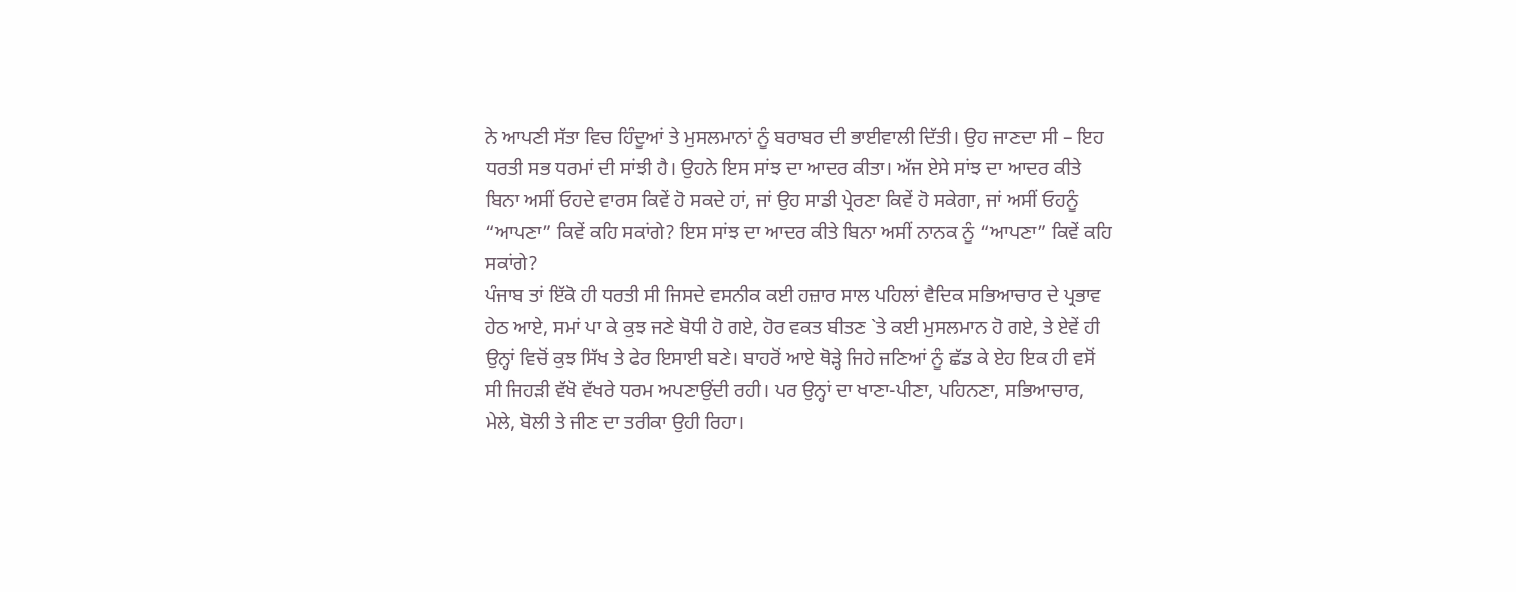ਨੇ ਆਪਣੀ ਸੱਤਾ ਵਿਚ ਹਿੰਦੂਆਂ ਤੇ ਮੁਸਲਮਾਨਾਂ ਨੂੰ ਬਰਾਬਰ ਦੀ ਭਾਈਵਾਲੀ ਦਿੱਤੀ। ਉਹ ਜਾਣਦਾ ਸੀ – ਇਹ ਧਰਤੀ ਸਭ ਧਰਮਾਂ ਦੀ ਸਾਂਝੀ ਹੈ। ਉਹਨੇ ਇਸ ਸਾਂਝ ਦਾ ਆਦਰ ਕੀਤਾ। ਅੱਜ ਏਸੇ ਸਾਂਝ ਦਾ ਆਦਰ ਕੀਤੇ ਬਿਨਾ ਅਸੀਂ ਓਹਦੇ ਵਾਰਸ ਕਿਵੇਂ ਹੋ ਸਕਦੇ ਹਾਂ, ਜਾਂ ਉਹ ਸਾਡੀ ਪ੍ਰੇਰਣਾ ਕਿਵੇਂ ਹੋ ਸਕੇਗਾ, ਜਾਂ ਅਸੀਂ ਓਹਨੂੰ “ਆਪਣਾ” ਕਿਵੇਂ ਕਹਿ ਸਕਾਂਗੇ? ਇਸ ਸਾਂਝ ਦਾ ਆਦਰ ਕੀਤੇ ਬਿਨਾ ਅਸੀਂ ਨਾਨਕ ਨੂੰ “ਆਪਣਾ” ਕਿਵੇਂ ਕਹਿ ਸਕਾਂਗੇ?
ਪੰਜਾਬ ਤਾਂ ਇੱਕੋ ਹੀ ਧਰਤੀ ਸੀ ਜਿਸਦੇ ਵਸਨੀਕ ਕਈ ਹਜ਼ਾਰ ਸਾਲ ਪਹਿਲਾਂ ਵੈਦਿਕ ਸਭਿਆਚਾਰ ਦੇ ਪ੍ਰਭਾਵ ਹੇਠ ਆਏ, ਸਮਾਂ ਪਾ ਕੇ ਕੁਝ ਜਣੇ ਬੋਧੀ ਹੋ ਗਏ, ਹੋਰ ਵਕਤ ਬੀਤਣ `ਤੇ ਕਈ ਮੁਸਲਮਾਨ ਹੋ ਗਏ, ਤੇ ਏਵੇਂ ਹੀ ਉਨ੍ਹਾਂ ਵਿਚੋਂ ਕੁਝ ਸਿੱਖ ਤੇ ਫੇਰ ਇਸਾਈ ਬਣੇ। ਬਾਹਰੋਂ ਆਏ ਥੋੜ੍ਹੇ ਜਿਹੇ ਜਣਿਆਂ ਨੂੰ ਛੱਡ ਕੇ ਏਹ ਇਕ ਹੀ ਵਸੋਂ ਸੀ ਜਿਹੜੀ ਵੱਖੋ ਵੱਖਰੇ ਧਰਮ ਅਪਣਾਉਂਦੀ ਰਹੀ। ਪਰ ਉਨ੍ਹਾਂ ਦਾ ਖਾਣਾ-ਪੀਣਾ, ਪਹਿਨਣਾ, ਸਭਿਆਚਾਰ, ਮੇਲੇ, ਬੋਲੀ ਤੇ ਜੀਣ ਦਾ ਤਰੀਕਾ ਉਹੀ ਰਿਹਾ।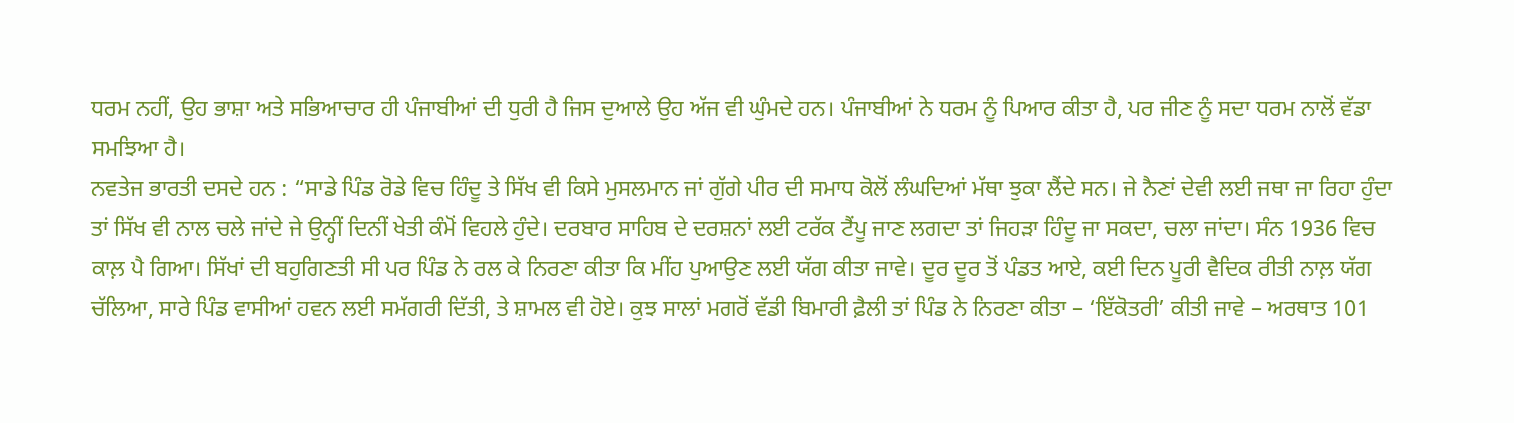ਧਰਮ ਨਹੀਂ, ਉਹ ਭਾਸ਼ਾ ਅਤੇ ਸਭਿਆਚਾਰ ਹੀ ਪੰਜਾਬੀਆਂ ਦੀ ਧੁਰੀ ਹੈ ਜਿਸ ਦੁਆਲੇ ਉਹ ਅੱਜ ਵੀ ਘੁੰਮਦੇ ਹਨ। ਪੰਜਾਬੀਆਂ ਨੇ ਧਰਮ ਨੂੰ ਪਿਆਰ ਕੀਤਾ ਹੈ, ਪਰ ਜੀਣ ਨੂੰ ਸਦਾ ਧਰਮ ਨਾਲੋਂ ਵੱਡਾ ਸਮਝਿਆ ਹੈ।
ਨਵਤੇਜ ਭਾਰਤੀ ਦਸਦੇ ਹਨ : “ਸਾਡੇ ਪਿੰਡ ਰੋਡੇ ਵਿਚ ਹਿੰਦੂ ਤੇ ਸਿੱਖ ਵੀ ਕਿਸੇ ਮੁਸਲਮਾਨ ਜਾਂ ਗੁੱਗੇ ਪੀਰ ਦੀ ਸਮਾਧ ਕੋਲੋਂ ਲੰਘਦਿਆਂ ਮੱਥਾ ਝੁਕਾ ਲੈਂਦੇ ਸਨ। ਜੇ ਨੈਣਾਂ ਦੇਵੀ ਲਈ ਜਥਾ ਜਾ ਰਿਹਾ ਹੁੰਦਾ ਤਾਂ ਸਿੱਖ ਵੀ ਨਾਲ ਚਲੇ ਜਾਂਦੇ ਜੇ ਉਨ੍ਹੀਂ ਦਿਨੀਂ ਖੇਤੀ ਕੰਮੋਂ ਵਿਹਲੇ ਹੁੰਦੇ। ਦਰਬਾਰ ਸਾਹਿਬ ਦੇ ਦਰਸ਼ਨਾਂ ਲਈ ਟਰੱਕ ਟੈਂਪੂ ਜਾਣ ਲਗਦਾ ਤਾਂ ਜਿਹੜਾ ਹਿੰਦੂ ਜਾ ਸਕਦਾ, ਚਲਾ ਜਾਂਦਾ। ਸੰਨ 1936 ਵਿਚ ਕਾਲ਼ ਪੈ ਗਿਆ। ਸਿੱਖਾਂ ਦੀ ਬਹੁਗਿਣਤੀ ਸੀ ਪਰ ਪਿੰਡ ਨੇ ਰਲ ਕੇ ਨਿਰਣਾ ਕੀਤਾ ਕਿ ਮੀਂਹ ਪੁਆਉਣ ਲਈ ਯੱਗ ਕੀਤਾ ਜਾਵੇ। ਦੂਰ ਦੂਰ ਤੋਂ ਪੰਡਤ ਆਏ, ਕਈ ਦਿਨ ਪੂਰੀ ਵੈਦਿਕ ਰੀਤੀ ਨਾਲ਼ ਯੱਗ ਚੱਲਿਆ, ਸਾਰੇ ਪਿੰਡ ਵਾਸੀਆਂ ਹਵਨ ਲਈ ਸਮੱਗਰੀ ਦਿੱਤੀ, ਤੇ ਸ਼ਾਮਲ ਵੀ ਹੋਏ। ਕੁਝ ਸਾਲਾਂ ਮਗਰੋਂ ਵੱਡੀ ਬਿਮਾਰੀ ਫ਼ੈਲੀ ਤਾਂ ਪਿੰਡ ਨੇ ਨਿਰਣਾ ਕੀਤਾ – ‘ਇੱਕੋਤਰੀ’ ਕੀਤੀ ਜਾਵੇ – ਅਰਥਾਤ 101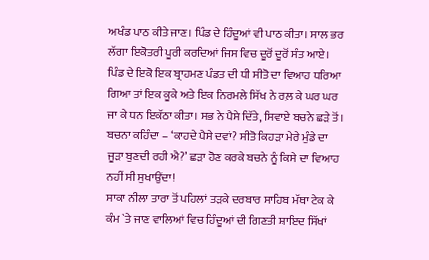ਅਖੰਡ ਪਾਠ ਕੀਤੇ ਜਾਣ। ਪਿੰਡ ਦੇ ਹਿੰਦੂਆਂ ਵੀ ਪਾਠ ਕੀਤਾ। ਸਾਲ ਭਰ ਲੱਗਾ ਇਕੋਤਰੀ ਪੂਰੀ ਕਰਦਿਆਂ ਜਿਸ ਵਿਚ ਦੂਰੋਂ ਦੂਰੋਂ ਸੰਤ ਆਏ। ਪਿੰਡ ਦੇ ਇਕੋ ਇਕ ਬ੍ਰਾਹਮਣ ਪੰਡਤ ਦੀ ਧੀ ਸੀਤੋ ਦਾ ਵਿਆਹ ਧਰਿਆ ਗਿਆ ਤਾਂ ਇਕ ਕੂਕੇ ਅਤੇ ਇਕ ਨਿਰਮਲੇ ਸਿੱਖ ਨੇ ਰਲ਼ ਕੇ ਘਰ ਘਰ ਜਾ ਕੇ ਧਨ ਇਕੱਠਾ ਕੀਤਾ। ਸਭ ਨੇ ਪੈਸੇ ਦਿੱਤੇ, ਸਿਵਾਏ ਬਚਨੇ ਛੜੇ ਤੋਂ। ਬਚਨਾ ਕਹਿੰਦਾ – ‘ਕਾਹਦੇ ਪੈਸੇ ਦਵਾਂ? ਸੀਤੋ ਕਿਹੜਾ ਮੇਰੇ ਮੁੰਡੇ ਦਾ ਜੂੜਾ ਬੁਣਦੀ ਰਹੀ ਐ?’ ਛੜਾ ਹੋਣ ਕਰਕੇ ਬਚਨੇ ਨੂੰ ਕਿਸੇ ਦਾ ਵਿਆਹ ਨਹੀਂ ਸੀ ਸੁਖਾਉਂਦਾ!
ਸਾਕਾ ਨੀਲਾ ਤਾਰਾ ਤੋਂ ਪਹਿਲਾਂ ਤੜਕੇ ਦਰਬਾਰ ਸਾਹਿਬ ਮੱਥਾ ਟੇਕ ਕੇ ਕੰਮ `ਤੇ ਜਾਣ ਵਾਲਿਆਂ ਵਿਚ ਹਿੰਦੂਆਂ ਦੀ ਗਿਣਤੀ ਸ਼ਾਇਦ ਸਿੱਖਾਂ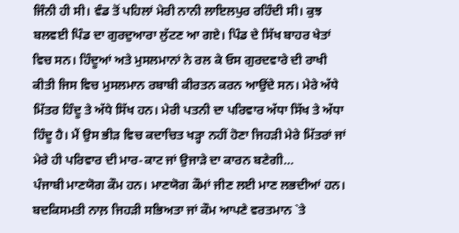ਜਿੰਨੀ ਹੀ ਸੀ। ਵੰਡ ਤੋਂ ਪਹਿਲਾਂ ਮੇਰੀ ਨਾਨੀ ਲਾਇਲਪੁਰ ਰਹਿੰਦੀ ਸੀ। ਕੁਝ ਬਲਵਈ ਪਿੰਡ ਦਾ ਗੁਰਦੁਆਰਾ ਲੁੱਟਣ ਆ ਗਏ। ਪਿੰਡ ਦੇ ਸਿੱਖ ਬਾਹਰ ਖੇਤਾਂ ਵਿਚ ਸਨ। ਹਿੰਦੂਆਂ ਅਤੇ ਮੁਸਲਮਾਨਾਂ ਨੇ ਰਲ ਕੇ ਓਸ ਗੁਰਦਵਾਰੇ ਦੀ ਰਾਖੀ ਕੀਤੀ ਜਿਸ ਵਿਚ ਮੁਸਲਮਾਨ ਰਬਾਬੀ ਕੀਰਤਨ ਕਰਨ ਆਉਂਦੇ ਸਨ। ਮੇਰੇ ਅੱਧੇ ਮਿੱਤਰ ਹਿੰਦੂ ਤੇ ਅੱਧੇ ਸਿੱਖ ਹਨ। ਮੇਰੀ ਪਤਨੀ ਦਾ ਪਰਿਵਾਰ ਅੱਧਾ ਸਿੱਖ ਤੇ ਅੱਧਾ ਹਿੰਦੂ ਹੈ। ਮੈਂ ਉਸ ਭੀੜ ਵਿਚ ਕਦਾਚਿਤ ਖੜ੍ਹਾ ਨਹੀਂ ਹੋਣਾ ਜਿਹੜੀ ਮੇਰੇ ਮਿੱਤਰਾਂ ਜਾਂ ਮੇਰੇ ਹੀ ਪਰਿਵਾਰ ਦੀ ਮਾਰ-ਕਾਟ ਜਾਂ ਉਜਾੜੇ ਦਾ ਕਾਰਨ ਬਣੇਗੀ…
ਪੰਜਾਬੀ ਮਾਣਯੋਗ ਕੌਮ ਹਨ। ਮਾਣਯੋਗ ਕੌਮਾਂ ਜੀਣ ਲਈ ਮਾਣ ਲਭਦੀਆਂ ਹਨ। ਬਦਕਿਸਮਤੀ ਨਾਲ਼ ਜਿਹੜੀ ਸਭਿਅਤਾ ਜਾਂ ਕੌਮ ਆਪਣੇ ਵਰਤਮਾਨ `ਤੇ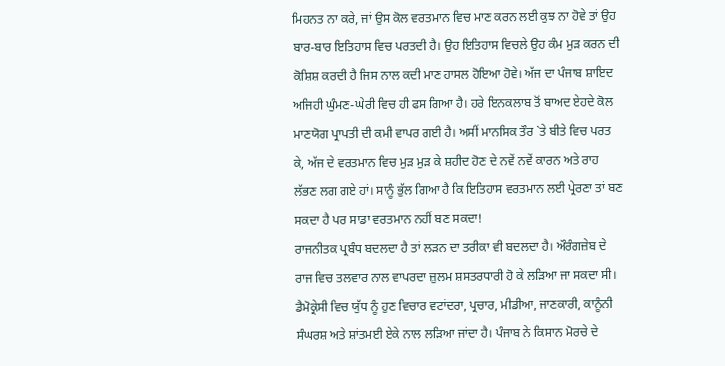ਮਿਹਨਤ ਨਾ ਕਰੇ, ਜਾਂ ਉਸ ਕੋਲ ਵਰਤਮਾਨ ਵਿਚ ਮਾਣ ਕਰਨ ਲਈ ਕੁਝ ਨਾ ਹੋਵੇ ਤਾਂ ਉਹ ਬਾਰ-ਬਾਰ ਇਤਿਹਾਸ ਵਿਚ ਪਰਤਦੀ ਹੈ। ਉਹ ਇਤਿਹਾਸ ਵਿਚਲੇ ਉਹ ਕੰਮ ਮੁੜ ਕਰਨ ਦੀ ਕੋਸ਼ਿਸ਼ ਕਰਦੀ ਹੈ ਜਿਸ ਨਾਲ ਕਦੀ ਮਾਣ ਹਾਸਲ ਹੋਇਆ ਹੋਵੇ। ਅੱਜ ਦਾ ਪੰਜਾਬ ਸ਼ਾਇਦ ਅਜਿਹੀ ਘੁੰਮਣ-ਘੇਰੀ ਵਿਚ ਹੀ ਫਸ ਗਿਆ ਹੈ। ਹਰੇ ਇਨਕਲਾਬ ਤੋਂ ਬਾਅਦ ਏਹਦੇ ਕੋਲ ਮਾਣਯੋਗ ਪ੍ਰਾਪਤੀ ਦੀ ਕਮੀ ਵਾਪਰ ਗਈ ਹੈ। ਅਸੀਂ ਮਾਨਸਿਕ ਤੌਰ `ਤੇ ਬੀਤੇ ਵਿਚ ਪਰਤ ਕੇ, ਅੱਜ ਦੇ ਵਰਤਮਾਨ ਵਿਚ ਮੁੜ ਮੁੜ ਕੇ ਸ਼ਹੀਦ ਹੋਣ ਦੇ ਨਵੇਂ ਨਵੇਂ ਕਾਰਨ ਅਤੇ ਰਾਹ ਲੱਭਣ ਲਗ ਗਏ ਹਾਂ। ਸਾਨੂੰ ਭੁੱਲ ਗਿਆ ਹੈ ਕਿ ਇਤਿਹਾਸ ਵਰਤਮਾਨ ਲਈ ਪ੍ਰੇਰਣਾ ਤਾਂ ਬਣ ਸਕਦਾ ਹੈ ਪਰ ਸਾਡਾ ਵਰਤਮਾਨ ਨਹੀਂ ਬਣ ਸਕਦਾ!
ਰਾਜਨੀਤਕ ਪ੍ਰਬੰਧ ਬਦਲਦਾ ਹੈ ਤਾਂ ਲੜਨ ਦਾ ਤਰੀਕਾ ਵੀ ਬਦਲਦਾ ਹੈ। ਔਰੰਗਜ਼ੇਬ ਦੇ ਰਾਜ ਵਿਚ ਤਲਵਾਰ ਨਾਲ ਵਾਪਰਦਾ ਜ਼ੁਲਮ ਸ਼ਸਤਰਧਾਰੀ ਹੋ ਕੇ ਲੜਿਆ ਜਾ ਸਕਦਾ ਸੀ। ਡੈਮੋਕ੍ਰੇਸੀ ਵਿਚ ਯੁੱਧ ਨੂੰ ਹੁਣ ਵਿਚਾਰ ਵਟਾਂਦਰਾ, ਪ੍ਰਚਾਰ, ਮੀਡੀਆ, ਜਾਣਕਾਰੀ, ਕਾਨੂੰਨੀ ਸੰਘਰਸ਼ ਅਤੇ ਸ਼ਾਂਤਮਈ ਏਕੇ ਨਾਲ ਲੜਿਆ ਜਾਂਦਾ ਹੈ। ਪੰਜਾਬ ਨੇ ਕਿਸਾਨ ਮੋਰਚੇ ਦੇ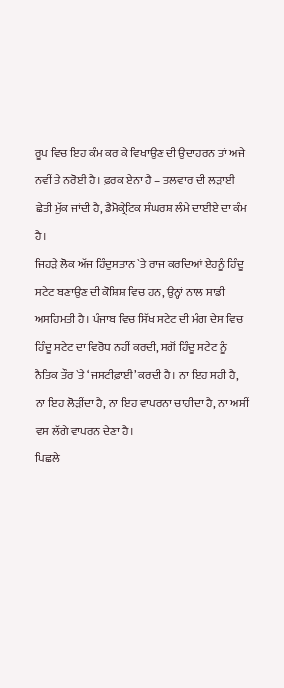ਰੂਪ ਵਿਚ ਇਹ ਕੰਮ ਕਰ ਕੇ ਵਿਖਾਉਣ ਦੀ ਉਦਾਹਰਨ ਤਾਂ ਅਜੇ ਨਵੀਂ ਤੇ ਨਰੋਈ ਹੈ। ਫ਼ਰਕ ਏਨਾ ਹੈ – ਤਲਵਾਰ ਦੀ ਲੜਾਈ ਛੇਤੀ ਮੁੱਕ ਜਾਂਦੀ ਹੈ, ਡੈਮੋਕ੍ਰੇਟਿਕ ਸੰਘਰਸ਼ ਲੰਮੇ ਦਾਈਏ ਦਾ ਕੰਮ ਹੈ।
ਜਿਹੜੇ ਲੋਕ ਅੱਜ ਹਿੰਦੁਸਤਾਨ `ਤੇ ਰਾਜ ਕਰਦਿਆਂ ਏਹਨੂੰ ਹਿੰਦੂ ਸਟੇਟ ਬਣਾਉਣ ਦੀ ਕੋਸ਼ਿਸ਼ ਵਿਚ ਹਨ, ਉਨ੍ਹਾਂ ਨਾਲ ਸਾਡੀ ਅਸਹਿਮਤੀ ਹੈ। ਪੰਜਾਬ ਵਿਚ ਸਿੱਖ ਸਟੇਟ ਦੀ ਮੰਗ ਦੇਸ ਵਿਚ ਹਿੰਦੂ ਸਟੇਟ ਦਾ ਵਿਰੋਧ ਨਹੀਂ ਕਰਦੀ, ਸਗੋਂ ਹਿੰਦੂ ਸਟੇਟ ਨੂੰ ਨੈਤਿਕ ਤੌਰ `ਤੇ ‘ਜਸਟੀਫ਼ਾਈ’ ਕਰਦੀ ਹੈ। ਨਾ ਇਹ ਸਹੀ ਹੈ, ਨਾ ਇਹ ਲੋੜੀਂਦਾ ਹੈ, ਨਾ ਇਹ ਵਾਪਰਨਾ ਚਾਹੀਦਾ ਹੈ, ਨਾ ਅਸੀਂ ਵਸ ਲੱਗੇ ਵਾਪਰਨ ਦੇਣਾ ਹੈ।
ਪਿਛਲੇ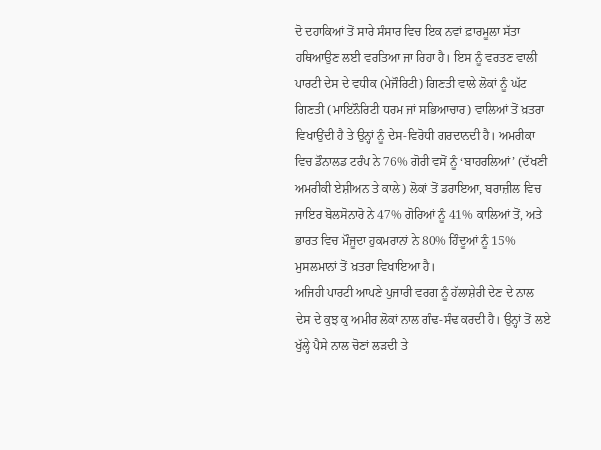ਦੋ ਦਹਾਕਿਆਂ ਤੋਂ ਸਾਰੇ ਸੰਸਾਰ ਵਿਚ ਇਕ ਨਵਾਂ ਫ਼ਾਰਮੂਲਾ ਸੱਤਾ ਹਥਿਆਉਣ ਲਈ ਵਰਤਿਆ ਜਾ ਰਿਹਾ ਹੈ। ਇਸ ਨੂੰ ਵਰਤਣ ਵਾਲੀ ਪਾਰਟੀ ਦੇਸ ਦੇ ਵਧੀਕ (ਮੇਜੌਰਿਟੀ) ਗਿਣਤੀ ਵਾਲੇ ਲੋਕਾਂ ਨੂੰ ਘੱਟ ਗਿਣਤੀ (ਮਾਇਨੌਰਿਟੀ ਧਰਮ ਜਾਂ ਸਭਿਆਚਾਰ) ਵਾਲਿਆਂ ਤੋਂ ਖ਼ਤਰਾ ਵਿਖਾਉਂਦੀ ਹੈ ਤੇ ਉਨ੍ਹਾਂ ਨੂੰ ਦੇਸ-ਵਿਰੋਧੀ ਗਰਦਾਨਦੀ ਹੈ। ਅਮਰੀਕਾ ਵਿਚ ਡੌਨਾਲਡ ਟਰੰਪ ਨੇ 76% ਗੋਰੀ ਵਸੋਂ ਨੂੰ ‘ਬਾਹਰਲਿਆਂ’ (ਦੱਖਣੀ ਅਮਰੀਕੀ ਏਸ਼ੀਅਨ ਤੇ ਕਾਲੇ) ਲੋਕਾਂ ਤੋਂ ਡਰਾਇਆ, ਬਰਾਜ਼ੀਲ ਵਿਚ ਜਾਇਰ ਬੋਲਸੋਨਾਰੋ ਨੇ 47% ਗੋਰਿਆਂ ਨੂੰ 41% ਕਾਲਿਆਂ ਤੋਂ, ਅਤੇ ਭਾਰਤ ਵਿਚ ਮੌਜੂਦਾ ਹੁਕਮਰਾਨਾਂ ਨੇ 80% ਹਿੰਦੂਆਂ ਨੂੰ 15% ਮੁਸਲਮਾਨਾਂ ਤੋਂ ਖ਼ਤਰਾ ਵਿਖਾਇਆ ਹੈ।
ਅਜਿਹੀ ਪਾਰਟੀ ਆਪਣੇ ਪੁਜਾਰੀ ਵਰਗ ਨੂੰ ਹੱਲਾਸ਼ੇਰੀ ਦੇਣ ਦੇ ਨਾਲ ਦੇਸ ਦੇ ਕੁਝ ਕੁ ਅਮੀਰ ਲੋਕਾਂ ਨਾਲ ਗੰਢ-ਸੰਢ ਕਰਦੀ ਹੈ। ਉਨ੍ਹਾਂ ਤੋਂ ਲਏ ਖੁੱਲ੍ਹੇ ਪੈਸੇ ਨਾਲ ਚੋਣਾਂ ਲੜਦੀ ਤੇ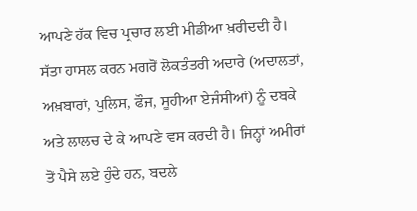ਆਪਣੇ ਹੱਕ ਵਿਚ ਪ੍ਰਚਾਰ ਲਈ ਮੀਡੀਆ ਖ਼ਰੀਦਦੀ ਹੈ। ਸੱਤਾ ਹਾਸਲ ਕਰਨ ਮਗਰੋਂ ਲੋਕਤੰਤਰੀ ਅਦਾਰੇ (ਅਦਾਲਤਾਂ, ਅਖ਼ਬਾਰਾਂ, ਪੁਲਿਸ, ਫੌਜ, ਸੂਹੀਆ ਏਜੰਸੀਆਂ) ਨੂੰ ਦਬਕੇ ਅਤੇ ਲਾਲਚ ਦੇ ਕੇ ਆਪਣੇ ਵਸ ਕਰਦੀ ਹੈ। ਜਿਨ੍ਹਾਂ ਅਮੀਰਾਂ ਤੋਂ ਪੈਸੇ ਲਏ ਹੁੰਦੇ ਹਨ, ਬਦਲੇ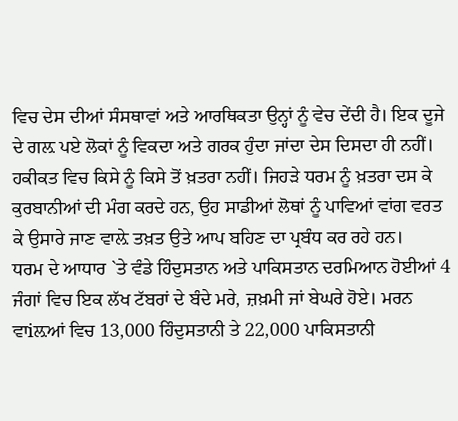ਵਿਚ ਦੇਸ ਦੀਆਂ ਸੰਸਥਾਵਾਂ ਅਤੇ ਆਰਥਿਕਤਾ ਉਨ੍ਹਾਂ ਨੂੰ ਵੇਚ ਦੇਂਦੀ ਹੈ। ਇਕ ਦੂਜੇ ਦੇ ਗਲ਼ ਪਏ ਲੋਕਾਂ ਨੂੰ ਵਿਕਦਾ ਅਤੇ ਗਰਕ ਹੁੰਦਾ ਜਾਂਦਾ ਦੇਸ ਦਿਸਦਾ ਹੀ ਨਹੀਂ। ਹਕੀਕਤ ਵਿਚ ਕਿਸੇ ਨੂੰ ਕਿਸੇ ਤੋਂ ਖ਼ਤਰਾ ਨਹੀਂ। ਜਿਹੜੇ ਧਰਮ ਨੂੰ ਖ਼ਤਰਾ ਦਸ ਕੇ ਕੁਰਬਾਨੀਆਂ ਦੀ ਮੰਗ ਕਰਦੇ ਹਨ, ਉਹ ਸਾਡੀਆਂ ਲੋਥਾਂ ਨੂੰ ਪਾਵਿਆਂ ਵਾਂਗ ਵਰਤ ਕੇ ਉਸਾਰੇ ਜਾਣ ਵਾਲ਼ੇ ਤਖ਼ਤ ਉਤੇ ਆਪ ਬਹਿਣ ਦਾ ਪ੍ਰਬੰਧ ਕਰ ਰਹੇ ਹਨ।
ਧਰਮ ਦੇ ਆਧਾਰ `ਤੇ ਵੰਡੇ ਹਿੰਦੁਸਤਾਨ ਅਤੇ ਪਾਕਿਸਤਾਨ ਦਰਮਿਆਨ ਹੋਈਆਂ 4 ਜੰਗਾਂ ਵਿਚ ਇਕ ਲੱਖ ਟੱਬਰਾਂ ਦੇ ਬੰਦੇ ਮਰੇ, ਜ਼ਖ਼ਮੀ ਜਾਂ ਬੇਘਰੇ ਹੋਏ। ਮਰਨ ਵਾiਲ਼ਆਂ ਵਿਚ 13,000 ਹਿੰਦੁਸਤਾਨੀ ਤੇ 22,000 ਪਾਕਿਸਤਾਨੀ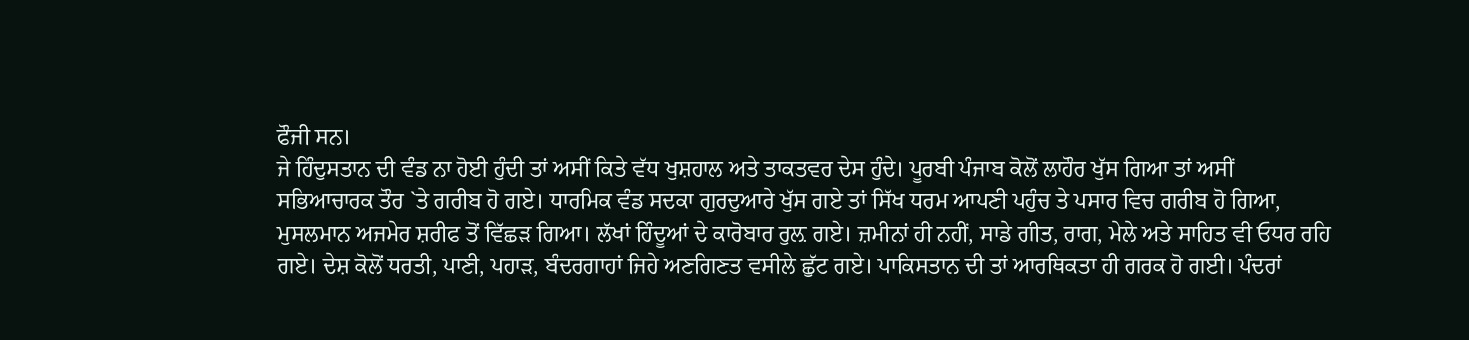ਫੌਜੀ ਸਨ।
ਜੇ ਹਿੰਦੁਸਤਾਨ ਦੀ ਵੰਡ ਨਾ ਹੋਈ ਹੁੰਦੀ ਤਾਂ ਅਸੀਂ ਕਿਤੇ ਵੱਧ ਖੁਸ਼ਹਾਲ ਅਤੇ ਤਾਕਤਵਰ ਦੇਸ ਹੁੰਦੇ। ਪੂਰਬੀ ਪੰਜਾਬ ਕੋਲੋਂ ਲਾਹੌਰ ਖੁੱਸ ਗਿਆ ਤਾਂ ਅਸੀਂ ਸਭਿਆਚਾਰਕ ਤੌਰ `ਤੇ ਗਰੀਬ ਹੋ ਗਏ। ਧਾਰਮਿਕ ਵੰਡ ਸਦਕਾ ਗੁਰਦੁਆਰੇ ਖੁੱਸ ਗਏ ਤਾਂ ਸਿੱਖ ਧਰਮ ਆਪਣੀ ਪਹੁੰਚ ਤੇ ਪਸਾਰ ਵਿਚ ਗਰੀਬ ਹੋ ਗਿਆ, ਮੁਸਲਮਾਨ ਅਜਮੇਰ ਸ਼ਰੀਫ ਤੋਂ ਵਿੱਛੜ ਗਿਆ। ਲੱਖਾਂ ਹਿੰਦੂਆਂ ਦੇ ਕਾਰੋਬਾਰ ਰੁਲ਼ ਗਏ। ਜ਼ਮੀਨਾਂ ਹੀ ਨਹੀਂ, ਸਾਡੇ ਗੀਤ, ਰਾਗ, ਮੇਲੇ ਅਤੇ ਸਾਹਿਤ ਵੀ ਓਧਰ ਰਹਿ ਗਏ। ਦੇਸ਼ ਕੋਲੋਂ ਧਰਤੀ, ਪਾਣੀ, ਪਹਾੜ, ਬੰਦਰਗਾਹਾਂ ਜਿਹੇ ਅਣਗਿਣਤ ਵਸੀਲੇ ਛੁੱਟ ਗਏ। ਪਾਕਿਸਤਾਨ ਦੀ ਤਾਂ ਆਰਥਿਕਤਾ ਹੀ ਗਰਕ ਹੋ ਗਈ। ਪੰਦਰਾਂ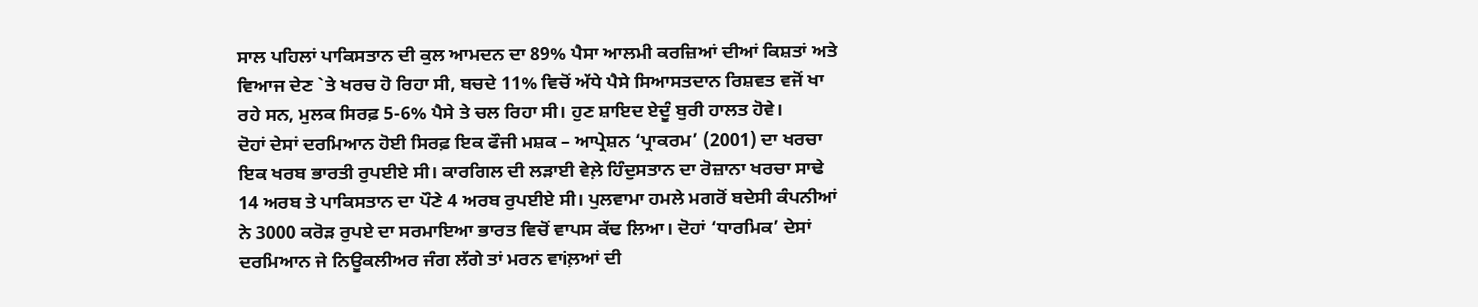ਸਾਲ ਪਹਿਲਾਂ ਪਾਕਿਸਤਾਨ ਦੀ ਕੁਲ ਆਮਦਨ ਦਾ 89% ਪੈਸਾ ਆਲਮੀ ਕਰਜ਼ਿਆਂ ਦੀਆਂ ਕਿਸ਼ਤਾਂ ਅਤੇ ਵਿਆਜ ਦੇਣ `ਤੇ ਖਰਚ ਹੋ ਰਿਹਾ ਸੀ, ਬਚਦੇ 11% ਵਿਚੋਂ ਅੱਧੇ ਪੈਸੇ ਸਿਆਸਤਦਾਨ ਰਿਸ਼ਵਤ ਵਜੋਂ ਖਾ ਰਹੇ ਸਨ, ਮੁਲਕ ਸਿਰਫ਼ 5-6% ਪੈਸੇ ਤੇ ਚਲ ਰਿਹਾ ਸੀ। ਹੁਣ ਸ਼ਾਇਦ ਏਦੂੰ ਬੁਰੀ ਹਾਲਤ ਹੋਵੇ।
ਦੋਹਾਂ ਦੇਸਾਂ ਦਰਮਿਆਨ ਹੋਈ ਸਿਰਫ਼ ਇਕ ਫੌਜੀ ਮਸ਼ਕ – ਆਪ੍ਰੇਸ਼ਨ ‘ਪ੍ਰਾਕਰਮ’ (2001) ਦਾ ਖਰਚਾ ਇਕ ਖਰਬ ਭਾਰਤੀ ਰੁਪਈਏ ਸੀ। ਕਾਰਗਿਲ ਦੀ ਲੜਾਈ ਵੇਲ਼ੇ ਹਿੰਦੁਸਤਾਨ ਦਾ ਰੋਜ਼ਾਨਾ ਖਰਚਾ ਸਾਢੇ 14 ਅਰਬ ਤੇ ਪਾਕਿਸਤਾਨ ਦਾ ਪੌਣੇ 4 ਅਰਬ ਰੁਪਈਏ ਸੀ। ਪੁਲਵਾਮਾ ਹਮਲੇ ਮਗਰੋਂ ਬਦੇਸੀ ਕੰਪਨੀਆਂ ਨੇ 3000 ਕਰੋੜ ਰੁਪਏ ਦਾ ਸਰਮਾਇਆ ਭਾਰਤ ਵਿਚੋਂ ਵਾਪਸ ਕੱਢ ਲਿਆ। ਦੋਹਾਂ ‘ਧਾਰਮਿਕ’ ਦੇਸਾਂ ਦਰਮਿਆਨ ਜੇ ਨਿਊਕਲੀਅਰ ਜੰਗ ਲੱਗੇ ਤਾਂ ਮਰਨ ਵਾiਲ਼ਆਂ ਦੀ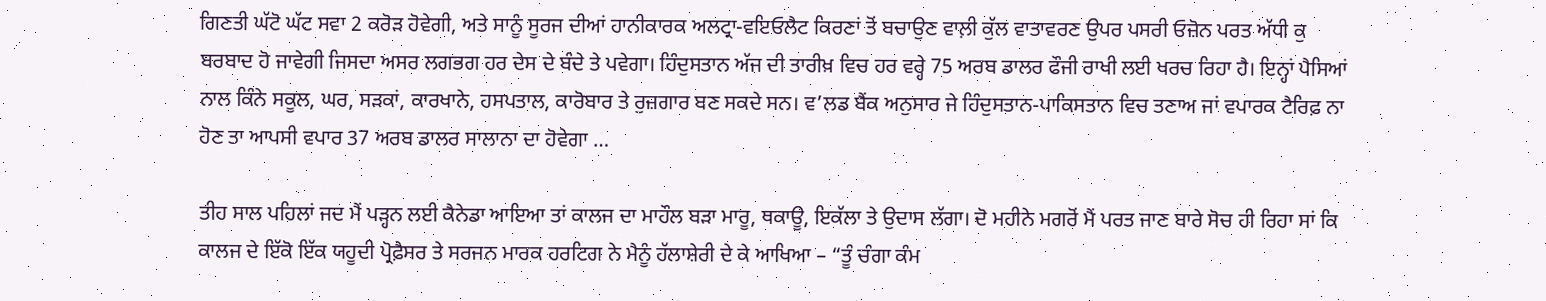ਗਿਣਤੀ ਘੱਟੋ ਘੱਟ ਸਵਾ 2 ਕਰੋੜ ਹੋਵੇਗੀ, ਅਤੇ ਸਾਨੂੰ ਸੂਰਜ ਦੀਆਂ ਹਾਨੀਕਾਰਕ ਅਲਟ੍ਰਾ-ਵਇਓਲੈਟ ਕਿਰਣਾਂ ਤੋਂ ਬਚਾਉਣ ਵਾਲ਼ੀ ਕੁੱਲ ਵਾਤਾਵਰਣ ਉਪਰ ਪਸਰੀ ਓਜ਼ੋਨ ਪਰਤ ਅੱਧੀ ਕੁ ਬਰਬਾਦ ਹੋ ਜਾਵੇਗੀ ਜਿਸਦਾ ਅਸਰ ਲਗਭਗ ਹਰ ਦੇਸ ਦੇ ਬੰਦੇ ਤੇ ਪਵੇਗਾ। ਹਿੰਦੁਸਤਾਨ ਅੱਜ ਦੀ ਤਾਰੀਖ਼ ਵਿਚ ਹਰ ਵਰ੍ਹੇ 75 ਅਰਬ ਡਾਲਰ ਫੌਜੀ ਰਾਖੀ ਲਈ ਖਰਚ ਰਿਹਾ ਹੈ। ਇਨ੍ਹਾਂ ਪੈਸਿਆਂ ਨਾਲ ਕਿੰਨੇ ਸਕੂਲ, ਘਰ, ਸੜਕਾਂ, ਕਾਰਖਾਨੇ, ਹਸਪਤਾਲ, ਕਾਰੋਬਾਰ ਤੇ ਰੁਜ਼ਗਾਰ ਬਣ ਸਕਦੇ ਸਨ। ਵ’ਲਡ ਬੈਂਕ ਅਨੁਸਾਰ ਜੇ ਹਿੰਦੁਸਤਾਨ-ਪਾਕਿਸਤਾਨ ਵਿਚ ਤਣਾਅ ਜਾਂ ਵਪਾਰਕ ਟੈਰਿਫ਼ ਨਾ ਹੋਣ ਤਾ ਆਪਸੀ ਵਪਾਰ 37 ਅਰਬ ਡਾਲਰ ਸਾਲਾਨਾ ਦਾ ਹੋਵੇਗਾ …

ਤੀਹ ਸਾਲ ਪਹਿਲਾਂ ਜਦ ਮੈਂ ਪੜ੍ਹਨ ਲਈ ਕੈਨੇਡਾ ਆਇਆ ਤਾਂ ਕਾਲਜ ਦਾ ਮਾਹੌਲ ਬੜਾ ਮਾਰੂ, ਥਕਾਊ, ਇਕੱਲਾ ਤੇ ਉਦਾਸ ਲੱਗਾ। ਦੋ ਮਹੀਨੇ ਮਗਰੋਂ ਮੈਂ ਪਰਤ ਜਾਣ ਬਾਰੇ ਸੋਚ ਹੀ ਰਿਹਾ ਸਾਂ ਕਿ ਕਾਲਜ ਦੇ ਇੱਕੋ ਇੱਕ ਯਹੂਦੀ ਪ੍ਰੋਫ਼ੈਸਰ ਤੇ ਸਰਜਨ ਮਾਰਕ ਹਰਟਿਗ ਨੇ ਮੈਨੂੰ ਹੱਲਾਸ਼ੇਰੀ ਦੇ ਕੇ ਆਖਿਆ – “ਤੂੰ ਚੰਗਾ ਕੰਮ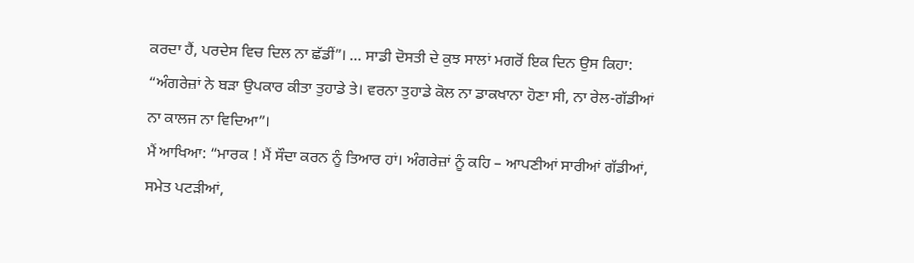ਕਰਦਾ ਹੈਂ, ਪਰਦੇਸ ਵਿਚ ਦਿਲ ਨਾ ਛੱਡੀਂ”। … ਸਾਡੀ ਦੋਸਤੀ ਦੇ ਕੁਝ ਸਾਲਾਂ ਮਗਰੋਂ ਇਕ ਦਿਨ ਉਸ ਕਿਹਾ: “ਅੰਗਰੇਜ਼ਾਂ ਨੇ ਬੜਾ ਉਪਕਾਰ ਕੀਤਾ ਤੁਹਾਡੇ ਤੇ। ਵਰਨਾ ਤੁਹਾਡੇ ਕੋਲ ਨਾ ਡਾਕਖਾਨਾ ਹੋਣਾ ਸੀ, ਨਾ ਰੇਲ-ਗੱਡੀਆਂ ਨਾ ਕਾਲਜ ਨਾ ਵਿਦਿਆ”।
ਮੈਂ ਆਖਿਆ: “ਮਾਰਕ ! ਮੈਂ ਸੌਦਾ ਕਰਨ ਨੂੰ ਤਿਆਰ ਹਾਂ। ਅੰਗਰੇਜ਼ਾਂ ਨੂੰ ਕਹਿ – ਆਪਣੀਆਂ ਸਾਰੀਆਂ ਗੱਡੀਆਂ, ਸਮੇਤ ਪਟੜੀਆਂ,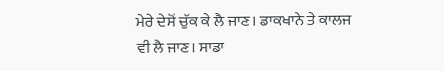ਮੇਰੇ ਦੇਸੋਂ ਚੁੱਕ ਕੇ ਲੈ ਜਾਣ। ਡਾਕਖਾਨੇ ਤੇ ਕਾਲਜ ਵੀ ਲੈ ਜਾਣ। ਸਾਡਾ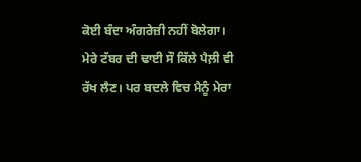ਕੋਈ ਬੰਦਾ ਅੰਗਰੇਜ਼ੀ ਨਹੀਂ ਬੋਲੇਗਾ। ਮੇਰੇ ਟੱਬਰ ਦੀ ਢਾਈ ਸੌ ਕਿੱਲੇ ਪੈਲ਼ੀ ਵੀ ਰੱਖ ਲੈਣ। ਪਰ ਬਦਲੇ ਵਿਚ ਮੈਨੂੰ ਮੇਰਾ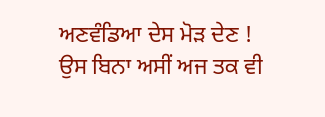ਅਣਵੰਡਿਆ ਦੇਸ ਮੋੜ ਦੇਣ ! ਉਸ ਬਿਨਾ ਅਸੀਂ ਅਜ ਤਕ ਵੀ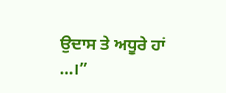ਉਦਾਸ ਤੇ ਅਧੂਰੇ ਹਾਂ …।”